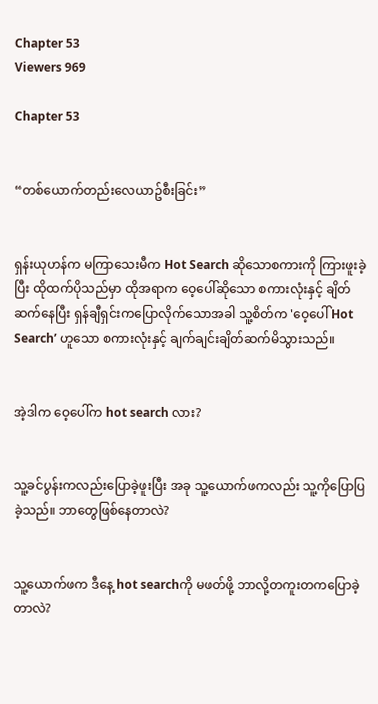Chapter 53
Viewers 969

Chapter 53


“တစ်ယောက်တည်းလေယာဥ်စီးခြင်း”


ရှန်းယုဟန်က မကြာသေးမီက Hot Search ဆိုသောစကားကို ကြားဖူးခဲ့ပြီး ထိုထက်ပိုသည်မှာ ထိုအရာက ဝေ့ပေါ်ဆိုသော စကားလုံးနှင့် ချိတ်ဆက်နေပြီး ရှန်ချီရှင်းကပြောလိုက်သောအခါ သူ့စိတ်က 'ဝေ့ပေါ် Hot Search’ ဟူသော စကားလုံးနှင့် ချက်ချင်းချိတ်ဆက်မိသွားသည်။


အဲ့ဒါက ဝေ့ပေါ်က hot search လား?


သူ့ခင်ပွန်းကလည်းပြောခဲ့ဖူးပြီး အခု သူ့ယောက်ဖကလည်း သူ့ကိုပြောပြခဲ့သည်။ ဘာတွေဖြစ်နေတာလဲ?


သူ့ယောက်ဖက ဒီနေ့ hot searchကို မဖတ်ဖို့ ဘာလို့တကူးတကပြောခဲ့တာလဲ?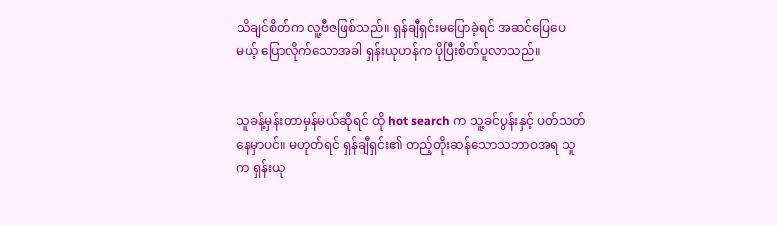သိချင်စိတ်က လူ့ဗီဇဖြစ်သည်။ ရှန်ချီရှင်းမပြောခဲ့ရင် အဆင်ပြေပေမယ့် ပြောလိုက်သောအခါ ရှန်းယုဟန်က ပိုပြီးစိတ်ပူလာသည်။


သူခန့်မှန်းတာမှန်မယ်ဆိုရင် ထို hot search က သူ့ခင်ပွန်းနှင့် ပတ်သတ်နေမှာပင်။ မဟုတ်ရင် ရှန်ချီရှင်း၏ တည့်တိုးဆန်သောသဘာဝအရ သူက ရှန်းယု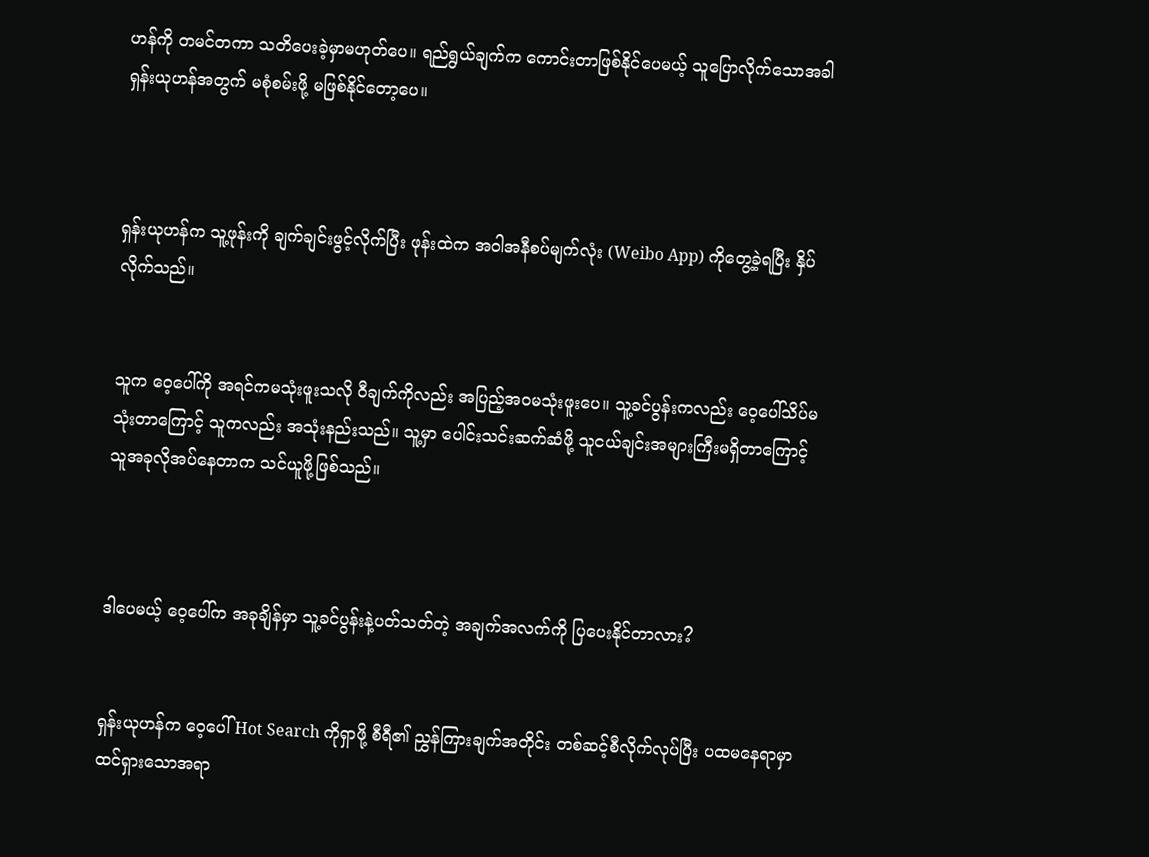ဟန်ကို တမင်တကာ သတိပေးခဲ့မှာမဟုတ်ပေ။ ရည်ရွယ်ချက်က ကောင်းတာဖြစ်နိုင်ပေမယ့် သူပြောလိုက်သောအခါ ရှန်းယုဟန်အတွက် မစုံစမ်းဖို့ မဖြစ်နိုင်တော့ပေ။



ရှန်းယုဟန်က သူ့ဖုန်းကို ချက်ချင်းဖွင့်လိုက်ပြီး ဖုန်းထဲက အဝါအနီစပ်မျက်လုံး (Weibo App) ကိုတွေ့ခဲ့ရပြီး နှိပ်လိုက်သည်။


သူက ဝေ့ပေါ်ကို အရင်ကမသုံးဖူးသလို ဝီချက်ကိုလည်း အပြည့်အဝမသုံးဖူးပေ။ သူ့ခင်ပွန်းကလည်း ဝေ့ပေါ်သိပ်မသုံးတာကြောင့် သူကလည်း အသုံးနည်းသည်။ သူ့မှာ ပေါင်းသင်းဆက်ဆံဖို့ သူငယ်ချင်းအများကြီးမရှိတာကြောင့် သူအခုလိုအပ်နေတာက သင်ယူဖို့ဖြစ်သည်။



ဒါပေမယ့် ဝေ့ပေါ်က အခုချိန်မှာ သူ့ခင်ပွန်းနဲ့ပတ်သတ်တဲ့ အချက်အလက်ကို ပြပေးနိုင်တာလား?


ရှန်းယုဟန်က ဝေ့ပေါ် Hot Search ကိုရှာဖို့ စီရီ၏ ညွှန်ကြားချက်အတိုင်း တစ်ဆင့်စီလိုက်လုပ်ပြီး ပထမနေရာမှာ ထင်ရှားသောအရာ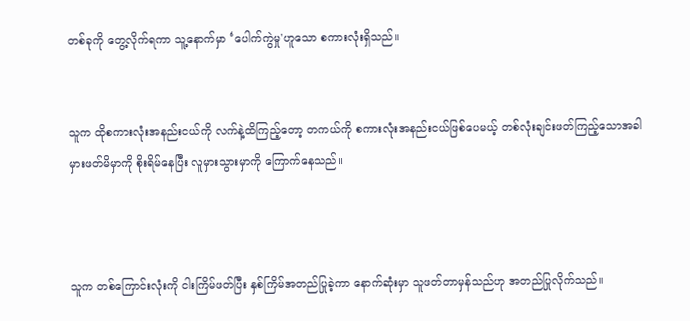တစ်ခုကို တွေ့လိုက်ရကာ သူ့နောက်မှာ ‘ပေါက်ကွဲမှု'ဟူသော စကားလုံးရှိသည်။


သူက ထိုစကားလုံးအနည်းငယ်ကို လက်နဲ့ထိကြည့်တော့ တကယ်ကို စကားလုံးအနည်းငယ်ဖြစ်ပေမယ့် တစ်လုံးချင်းဖတ်ကြည့်သောအခါ မှားဖတ်မိမှာကို စိုးရိမ်နေပြီး လူမှားသွားမှာကို ကြောက်နေသည်။



သူက တစ်ကြောင်းလုံးကို ငါးကြိမ်ဖတ်ပြီး နှစ်ကြိမ်အတည်ပြုခဲ့ကာ နောက်ဆုံးမှာ သူဖတ်တာမှန်သည်ဟု အတည်ပြုလိုက်သည်။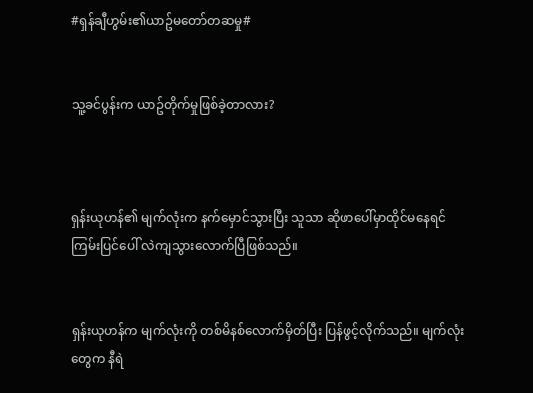#ရှန်ချီဟွမ်း၏ယာဥ်မတော်တဆမှု#


သူ့ခင်ပွန်းက ယာဥ်တိုက်မှုဖြစ်ခဲ့တာလား?



ရှန်းယုဟန်၏ မျက်လုံးက နက်မှောင်သွားပြီး သူသာ ဆိုဖာပေါ်မှာထိုင်မနေရင် ကြမ်းပြင်ပေါ် လဲကျသွားလောက်ပြီဖြစ်သည်။


ရှန်းယုဟန်က မျက်လုံးကို တစ်မိနစ်လောက်မှိတ်ပြီး ပြန်ဖွင့်လိုက်သည်။ မျက်လုံးတွေက နီရဲ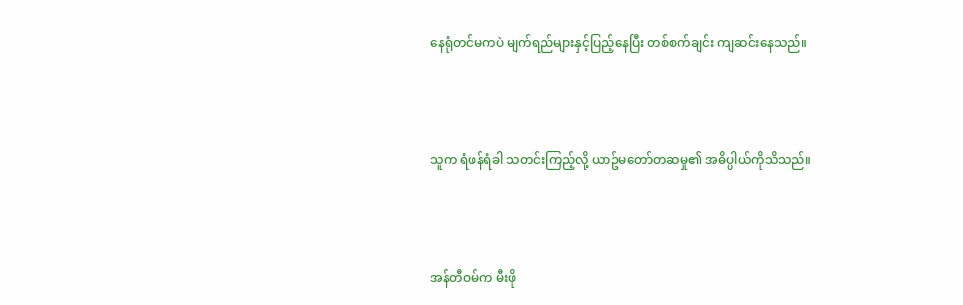နေရုံတင်မကပဲ မျက်ရည်များနှင့်ပြည့်နေပြီး တစ်စက်ချင်း ကျဆင်းနေသည်။



သူက ရံဖန်ရံခါ သတင်းကြည့်လို့ ယာဥ်မတော်တဆမှု၏ အဓိပ္ပါယ်ကိုသိသည်။



အန်တီဝမ်က မီးဖို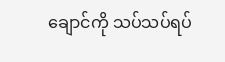ချောင်ကို သပ်သပ်ရပ်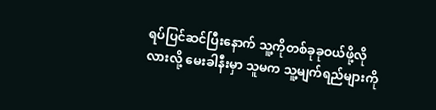ရပ်ပြင်ဆင်ပြီးနောက် သူ့ကိုတစ်ခုခုဝယ်ဖို့လိုလားလို့ မေးခါနီးမှာ သူမက သူ့မျက်ရည်များကို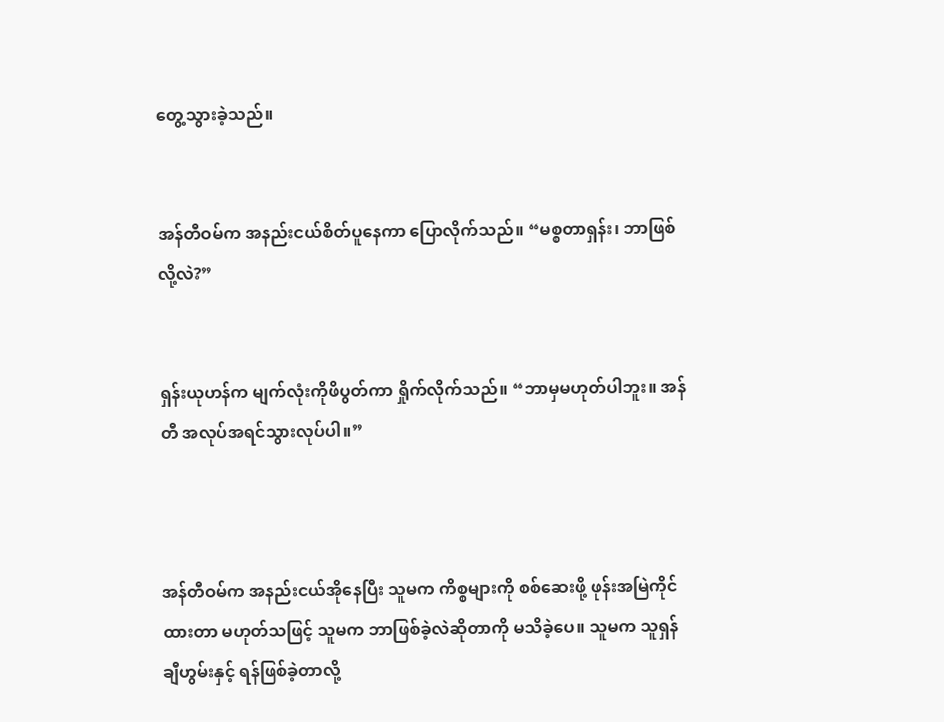တွေ့သွားခဲ့သည်။


အန်တီဝမ်က အနည်းငယ်စိတ်ပူနေကာ ပြောလိုက်သည်။ “မစ္စတာရှန်း၊ ဘာဖြစ်လို့လဲ?”


ရှန်းယုဟန်က မျက်လုံးကိုဖိပွတ်ကာ ရှိုက်လိုက်သည်။ “ဘာမှမဟုတ်ပါဘူး။ အန်တီ အလုပ်အရင်သွားလုပ်ပါ။”



အန်တီဝမ်က အနည်းငယ်အိုနေပြီး သူမက ကိစ္စများကို စစ်ဆေးဖို့ ဖုန်းအမြဲကိုင်ထားတာ မဟုတ်သဖြင့် သူမက ဘာဖြစ်ခဲ့လဲဆိုတာကို မသိခဲ့ပေ။ သူမက သူရှန်ချီဟွမ်းနှင့် ရန်ဖြစ်ခဲ့တာလို့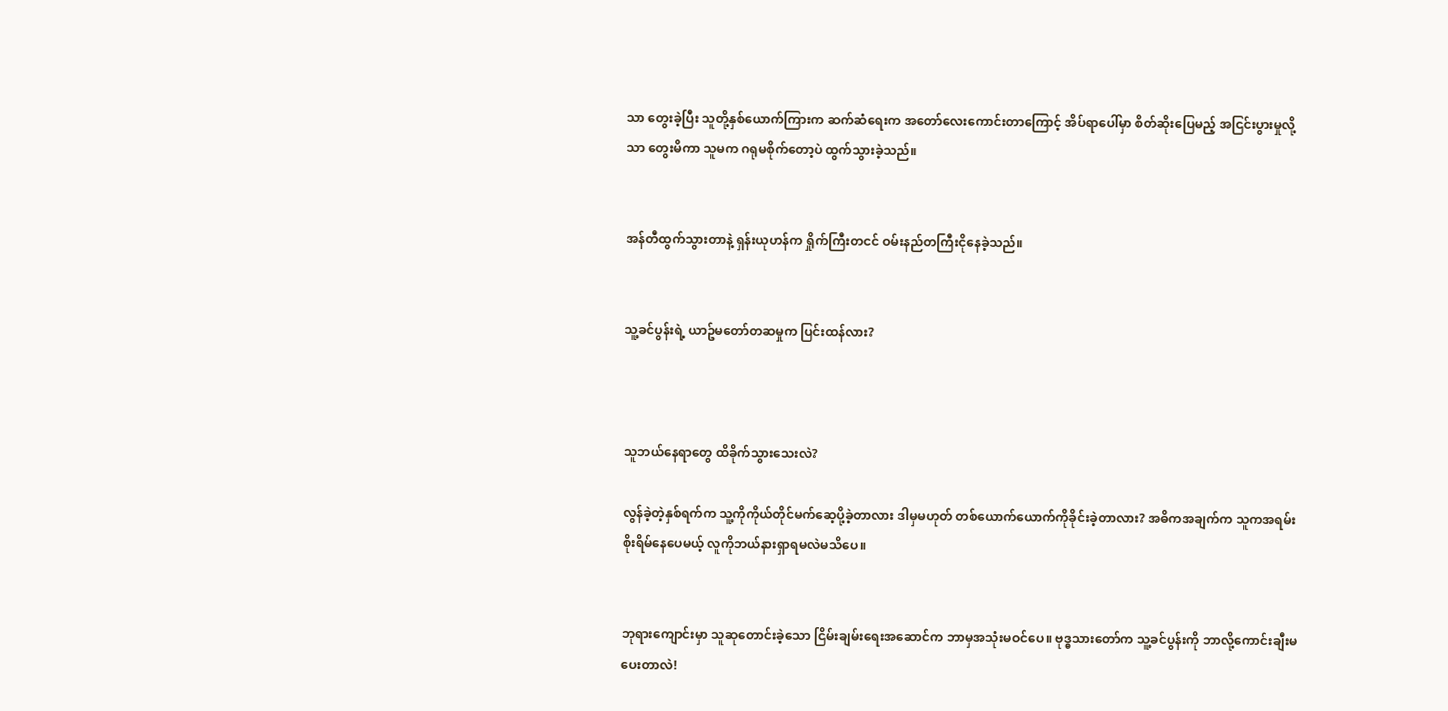သာ တွေးခဲ့ပြီး သူတို့နှစ်ယောက်ကြားက ဆက်ဆံရေးက အတော်လေးကောင်းတာကြောင့် အိပ်ရာပေါ်မှာ စိတ်ဆိုးပြေမည့် အငြင်းပွားမှုလို့သာ တွေးမိကာ သူမက ဂရုမစိုက်တော့ပဲ ထွက်သွားခဲ့သည်။


အန်တီထွက်သွားတာနဲ့ ရှန်းယုဟန်က ရှိုက်ကြီးတငင် ဝမ်းနည်တကြီးငိုနေခဲ့သည်။


သူ့ခင်ပွန်းရဲ့ ယာဥ်မတော်တဆမှုက ပြင်းထန်လား?



သူဘယ်နေရာတွေ ထိခိုက်သွားသေးလဲ?

လွန်ခဲ့တဲ့နှစ်ရက်က သူ့ကိုကိုယ်တိုင်မက်ဆေ့ပို့ခဲ့တာလား ဒါမှမဟုတ် တစ်ယောက်ယောက်ကိုခိုင်းခဲ့တာလား? အဓိကအချက်က သူကအရမ်းစိုးရိမ်နေပေမယ့် လူကိုဘယ်နားရှာရမလဲမသိပေ။


ဘုရားကျောင်းမှာ သူဆုတောင်းခဲ့သော ငြိမ်းချမ်းရေးအဆောင်က ဘာမှအသုံးမဝင်ပေ။ ဗုဒ္ဓသားတော်က သူ့ခင်ပွန်းကို ဘာလို့ကောင်းချီးမပေးတာလဲ!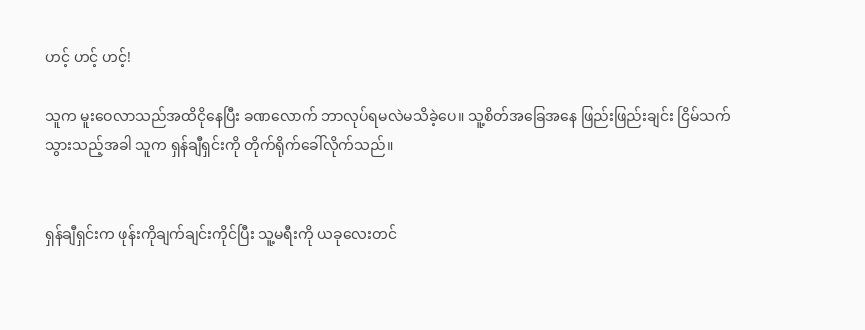ဟင့် ဟင့် ဟင့်!

သူက မူးဝေလာသည်အထိငိုနေပြီး ခဏလောက် ဘာလုပ်ရမလဲမသိခဲ့ပေ။ သူ့စိတ်အခြေအနေ ဖြည်းဖြည်းချင်း ငြိမ်သက်သွားသည့်အခါ သူက ရှန်ချီရှင်းကို တိုက်ရိုက်ခေါ်လိုက်သည်။


ရှန်ချီရှင်းက ဖုန်းကိုချက်ချင်းကိုင်ပြီး သူ့မရီးကို ယခုလေးတင်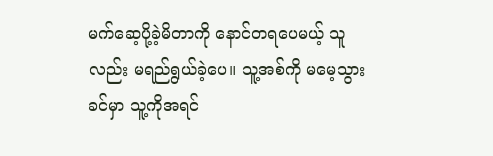မက်ဆေ့ပို့ခဲ့မိတာကို နောင်တရပေမယ့် သူလည်း မရည်ရွယ်ခဲ့ပေ။ သူ့အစ်ကို မမေ့သွားခင်မှာ သူ့ကိုအရင်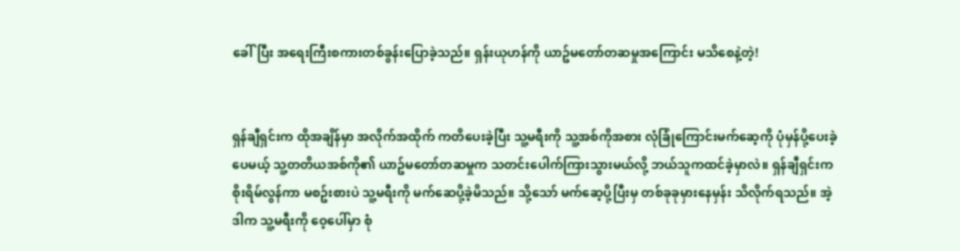ခေါ်ပြီး အရေးကြီးစကားတစ်ခွန်းပြောခဲ့သည်။ ရှန်းယုဟန်ကို ယာဥ်မတော်တဆမှုအကြောင်း မသိစေနဲ့တဲ့!


ရှန်ချီရှင်းက ထိုအချိန်မှာ အလိုက်အထိုက် ကတိပေးခဲ့ပြီး သူ့မရီးကို သူ့အစ်ကိုအစား လုံခြုံကြောင်းမက်ဆေ့ကို ပုံမှန်ပို့ပေးခဲ့ပေမယ့် သူ့တတိယအစ်ကို၏ ယာဥ်မတော်တဆမှုက သတင်းပေါက်ကြားသွားမယ်လို့ ဘယ်သူကထင်ခဲ့မှာလဲ။ ရှန်ချီရှင်းက စိုးရိမ်လွန်ကာ မစဥ်းစားပဲ သူ့မရီးကို မက်ဆေပို့ခဲ့မိသည်။ သို့သော် မက်ဆေ့ပို့ပြီးမှ တစ်ခုခုမှားနေမှန်း သိလိုက်ရသည်။ အဲ့ဒါက သူ့မရီးကို ဝေ့ပေါ်မှာ စုံ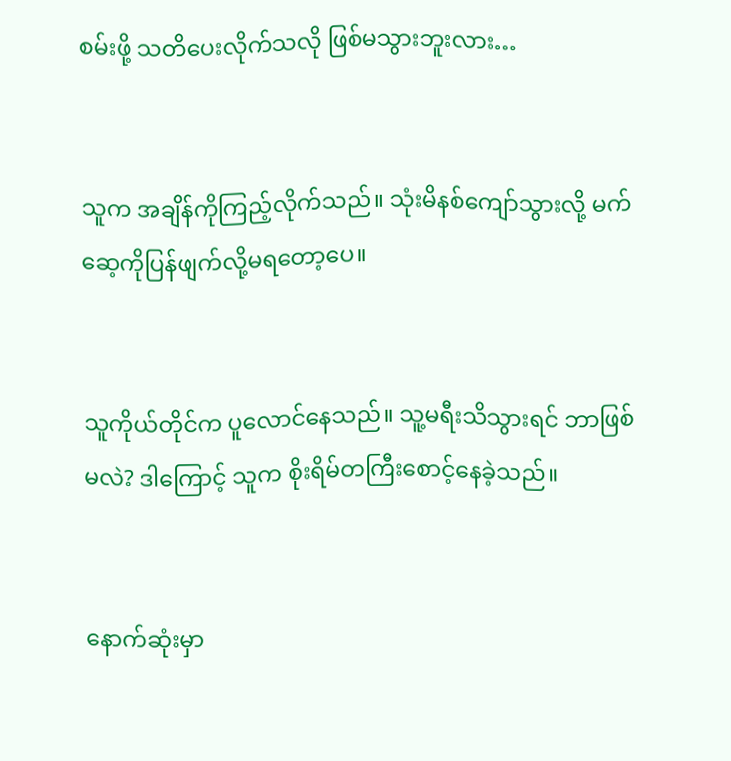စမ်းဖို့ သတိပေးလိုက်သလို ဖြစ်မသွားဘူးလား…


သူက အချိန်ကိုကြည့်လိုက်သည်။ သုံးမိနစ်ကျော်သွားလို့ မက်ဆေ့ကိုပြန်ဖျက်လို့မရတော့ပေ။


သူကိုယ်တိုင်က ပူလောင်နေသည်။ သူ့မရီးသိသွားရင် ဘာဖြစ်မလဲ? ဒါကြောင့် သူက စိုးရိမ်တကြီးစောင့်နေခဲ့သည်။


နောက်ဆုံးမှာ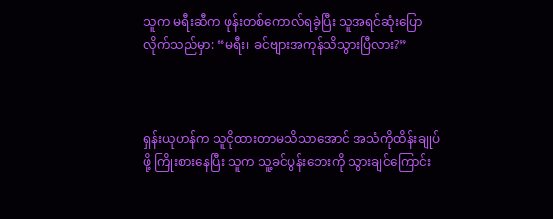သူက မရီးဆီက ဖုန်းတစ်ကောလ်ရခဲ့ပြီး သူအရင်ဆုံးပြောလိုက်သည်မှာ: “မရီး၊ ခင်ဗျားအကုန်သိသွားပြီလား?”



ရှန်းယုဟန်က သူငိုထားတာမသိသာအောင် အသံကိုထိန်းချုပ်ဖို့ ကြိုးစားနေပြီး သူက သူ့ခင်ပွန်းဘေးကို သွားချင်ကြောင်း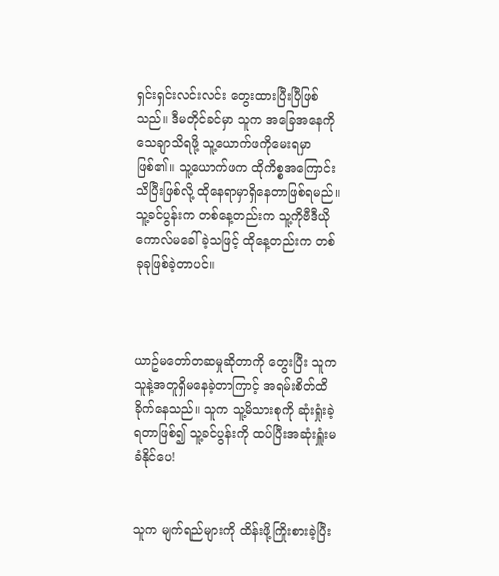ရှင်းရှင်းလင်းလင်း တွေးထားပြီးပြီဖြစ်သည်။ ဒီမတိုင်ခင်မှာ သူက အခြေအနေကို သေချာသိရဖို့ သူ့ယောက်ဖကိုမေးရမှာဖြစ်၏။ သူ့ယောက်ဖက ထိုကိစ္စအကြောင်း သိပြီးဖြစ်လို့ ထိုနေရာမှာရှိနေတာဖြစ်ရမည်။ သူ့ခင်ပွန်းက တစ်နေ့တည်းက သူ့ကိုဗီဒီယိုကောလ်မခေါ်ခဲ့သဖြင့် ထိုနေ့တည်းက တစ်ခုခုဖြစ်ခဲ့တာပင်။



ယာဥ်မတော်တဆမှုဆိုတာကို တွေးပြီး သူက သူနဲ့အတူရှိမနေခဲ့တာကြာင့် အရမ်းစိတ်ထိခိုက်နေသည်။ သူက သူ့မိသားစုကို ဆုံးရှုံးခဲ့ရတာဖြစ်၍ သူ့ခင်ပွန်းကို ထပ်ပြီးအဆုံးရှူံးမခံနိုင်ပေ!


သူက မျက်ရည်များကို ထိန်းဖို့ကြိုးစားခဲ့ပြီး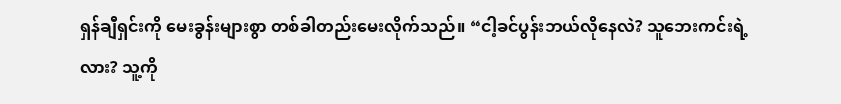ရှန်ချီရှင်းကို မေးခွန်းများစွာ တစ်ခါတည်းမေးလိုက်သည်။ “ငါ့ခင်ပွန်းဘယ်လိုနေလဲ? သူဘေးကင်းရဲ့လား? သူ့ကို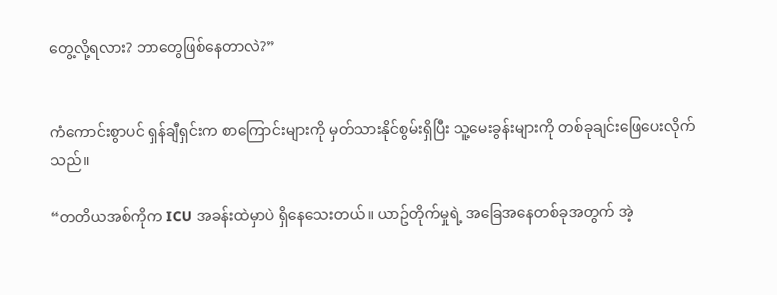တွေ့လို့ရလား? ဘာတွေဖြစ်နေတာလဲ?”


ကံကောင်းစွာပင် ရှန်ချီရှင်းက စာကြောင်းများကို မှတ်သားနိုင်စွမ်းရှိပြီး သူ့မေးခွန်းများကို တစ်ခုချင်းဖြေပေးလိုက်သည်။

“တတိယအစ်ကိုက ICU အခန်းထဲမှာပဲ ရှိနေသေးတယ်။ ယာဥ်တိုက်မှုရဲ့ အခြေအနေတစ်ခုအတွက် အဲ့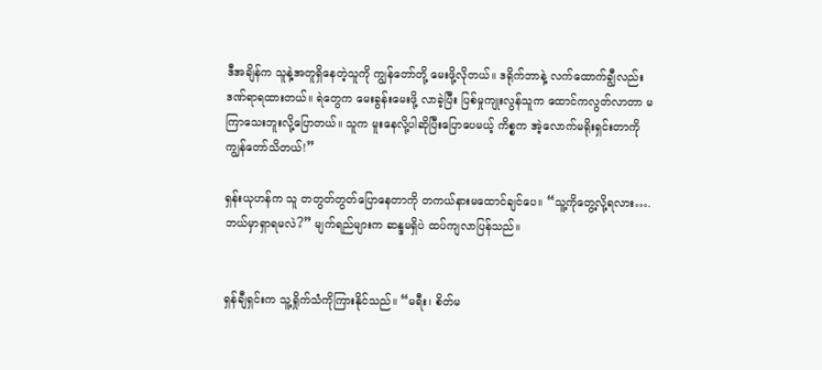ဒီအချိန်က သူနဲ့အတူရှိနေတဲ့သူကို ကျွန်တော်တို့ မေးဖို့လိုတယ်။ ဒရိုက်ဘာနဲ့ လက်ထောက်ချွီလည်း ဒဏ်ရာရထားတယ်။ ရဲတွေက မေးခွန်းမေးဖို့ လာခဲ့ပြီး ပြစ်မှုကျုးလွန်သူက ထောင်ကလွတ်လာတာ မကြာသေးဘူးလို့ပြောတယ်။ သူက မူးနေလို့ပါဆိုပြီးပြောပေမယ့် ကိစ္စက အဲ့လောက်မရိုးရှင်းတာကို ကျွန်တော်သိတယ်!”

ရှန်းယုဟန်က သူ တတွတ်တွတ်ပြောနေတာကို တကယ်နားမထောင်ချင်ပေ။ “သူ့ကိုတွေ့လို့ရလား…. ဘယ်မှာရှာရမလဲ?” မျက်ရည်များက ဆန္ဒမရှိပဲ ထပ်ကျလာပြန်သည်။


ရှန်ချီရှင်းက သူ့ရှိုက်သံကိုကြားနိုင်သည်။ “မရီး၊ စိတ်မ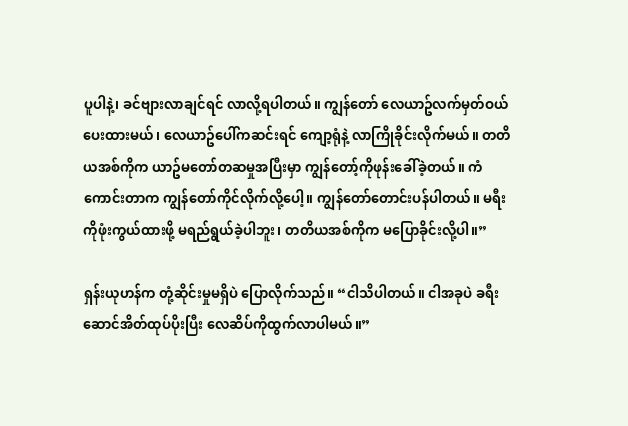ပူပါနဲ့၊ ခင်ဗျားလာချင်ရင် လာလို့ရပါတယ်။ ကျွန်တော် လေယာဥ်လက်မှတ်ဝယ်ပေးထားမယ်၊ လေယာဥ်ပေါ်ကဆင်းရင် ကျော့ရုံနဲ့ လာကြိုခိုင်းလိုက်မယ်။ တတိယအစ်ကိုက ယာဥ်မတော်တဆမှုအပြီးမှာ ကျွန်တော့်ကိုဖုန်းခေါ်ခဲ့တယ်။ ကံကောင်းတာက ကျွန်တော်ကိုင်လိုက်လို့ပေါ့။ ကျွန်တော်တောင်းပန်ပါတယ်။ မရီးကိုဖုံးကွယ်ထားဖို့ မရည်ရွယ်ခဲ့ပါဘူး၊ တတိယအစ်ကိုက မပြောခိုင်းလို့ပါ။”

ရှန်းယုဟန်က တုံ့ဆိုင်းမှုမရှိပဲ ပြောလိုက်သည်။ “ငါသိပါတယ်။ ငါအခုပဲ ခရီးဆောင်အိတ်ထုပ်ပိုးပြီး လေဆိပ်ကိုထွက်လာပါမယ်။”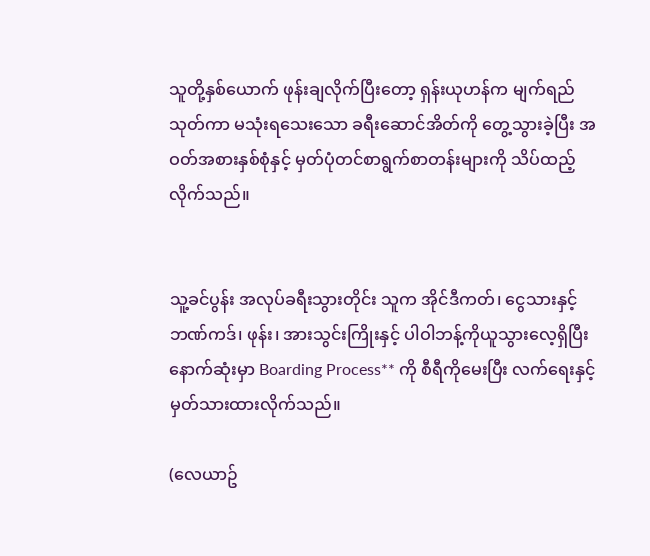သူတို့နှစ်ယောက် ဖုန်းချလိုက်ပြီးတော့ ရှန်းယုဟန်က မျက်ရည်သုတ်ကာ မသုံးရသေးသော ခရီးဆောင်အိတ်ကို တွေ့သွားခဲ့ပြီး အဝတ်အစားနှစ်စုံနှင့် မှတ်ပုံတင်စာရွက်စာတန်းများကို သိပ်ထည့်လိုက်သည်။


သူ့ခင်ပွန်း အလုပ်ခရီးသွားတိုင်း သူက အိုင်ဒီကတ်၊ ငွေသားနှင့် ဘဏ်ကဒ်၊ ဖုန်း၊ အားသွင်းကြိုးနှင့် ပါဝါဘန့်ကိုယူသွားလေ့ရှိပြီး နောက်ဆုံးမှာ Boarding Process** ကို စီရီကိုမေးပြီး လက်ရေးနှင့်မှတ်သားထားလိုက်သည်။

(လေယာဥ်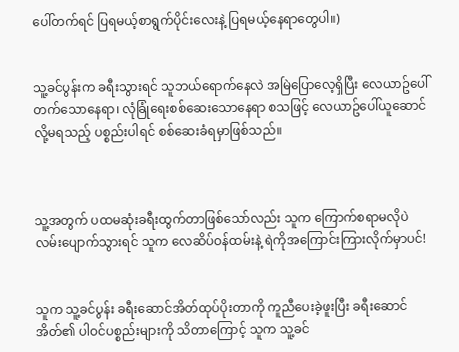ပေါ်တက်ရင် ပြရမယ့်စာရွက်ပိုင်းလေးနဲ့ ပြရမယ့်နေရာတွေပါ။)


သူ့ခင်ပွန်းက ခရီးသွားရင် သူဘယ်ရောက်နေလဲ အမြဲပြောလေ့ရှိပြီး လေယာဥ်ပေါ်တက်သောနေရာ၊ လုံခြုံရေးစစ်ဆေးသောနေရာ စသဖြင့် လေယာဥ်ပေါ်ယူဆောင်လို့မရသည့် ပစ္စည်းပါရင် စစ်ဆေးခံရမှာဖြစ်သည်။



သူ့အတွက် ပထမဆုံးခရီးထွက်တာဖြစ်သော်လည်း သူက ကြောက်စရာမလိုပဲ လမ်းပျောက်သွားရင် သူက လေဆိပ်ဝန်ထမ်းနဲ့ ရဲကိုအကြောင်းကြားလိုက်မှာပင်!


သူက သူ့ခင်ပွန်း ခရီးဆောင်အိတ်ထုပ်ပိုးတာကို ကူညီပေးခဲ့ဖူးပြီး ခရီးဆောင်အိတ်၏ ပါဝင်ပစ္စည်းများကို သိတာကြောင့် သူက သူ့ခင်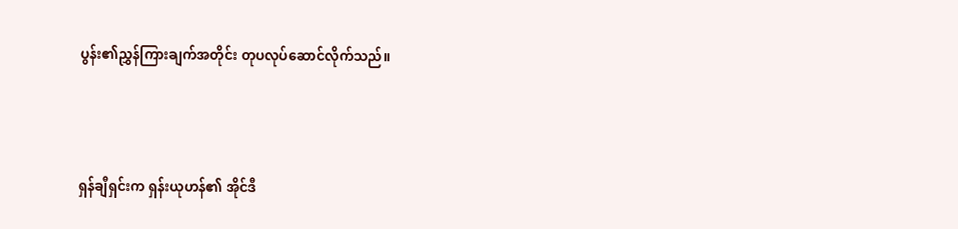ပွန်း၏ညွှန်ကြားချက်အတိုင်း တုပလုပ်ဆောင်လိုက်သည်။



ရှန်ချီရှင်းက ရှန်းယုဟန်၏ အိုင်ဒီ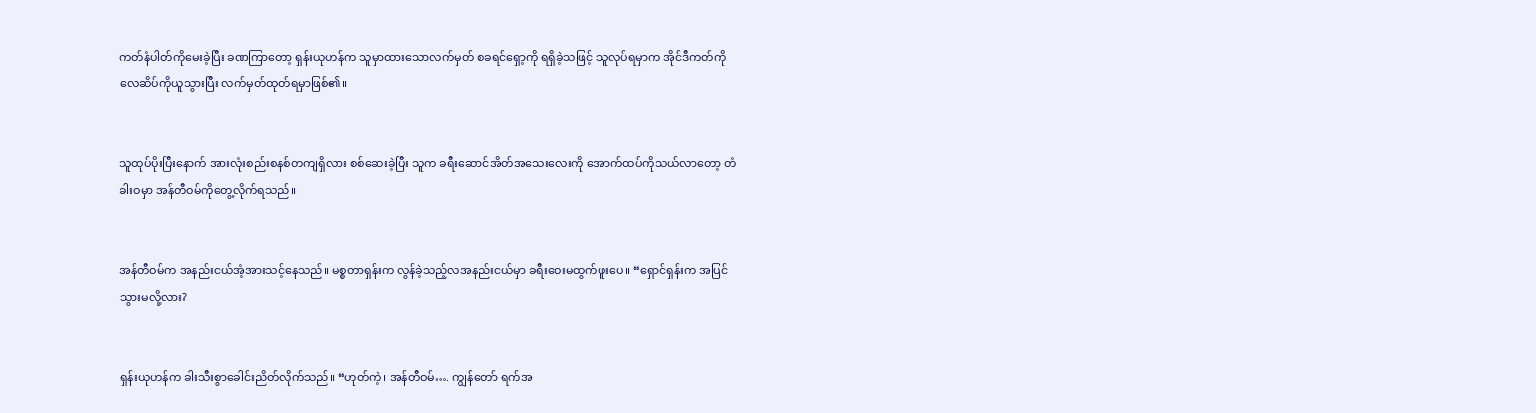ကတ်နံပါတ်ကိုမေးခဲ့ပြီး ခဏကြာတော့ ရှန်းယုဟန်က သူမှာထားသောလက်မှတ် စခရင်ရှော့ကို ရရှိခဲ့သဖြင့် သူလုပ်ရမှာက အိုင်ဒီကတ်ကို လေဆိပ်ကိုယူသွားပြီး လက်မှတ်ထုတ်ရမှာဖြစ်၏။


သူထုပ်ပိုးပြီးနောက် အားလုံးစည်းစနစ်တကျရှိလား စစ်ဆေးခဲ့ပြီး သူက ခရီးဆောင်အိတ်အသေးလေးကို အောက်ထပ်ကိုသယ်လာတော့ တံခါးဝမှာ အန်တီဝမ်ကိုတွေ့လိုက်ရသည်။


အန်တီဝမ်က အနည်းငယ်အံ့အားသင့်နေသည်။ မစ္စတာရှန်းက လွန်ခဲ့သည့်လအနည်းငယ်မှာ ခရီးဝေးမထွက်ဖူးပေ။ “ရှောင်ရှန်းက အပြင်သွားမလို့လား?


ရှန်းယုဟန်က ခါးသီးစွာခေါင်းညိတ်လိုက်သည်။ “ဟုတ်ကဲ့၊ အန်တီဝမ်…. ကျွန်တော် ရက်အ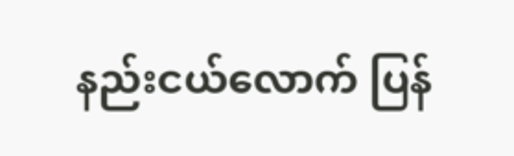နည်းငယ်လောက် ပြန်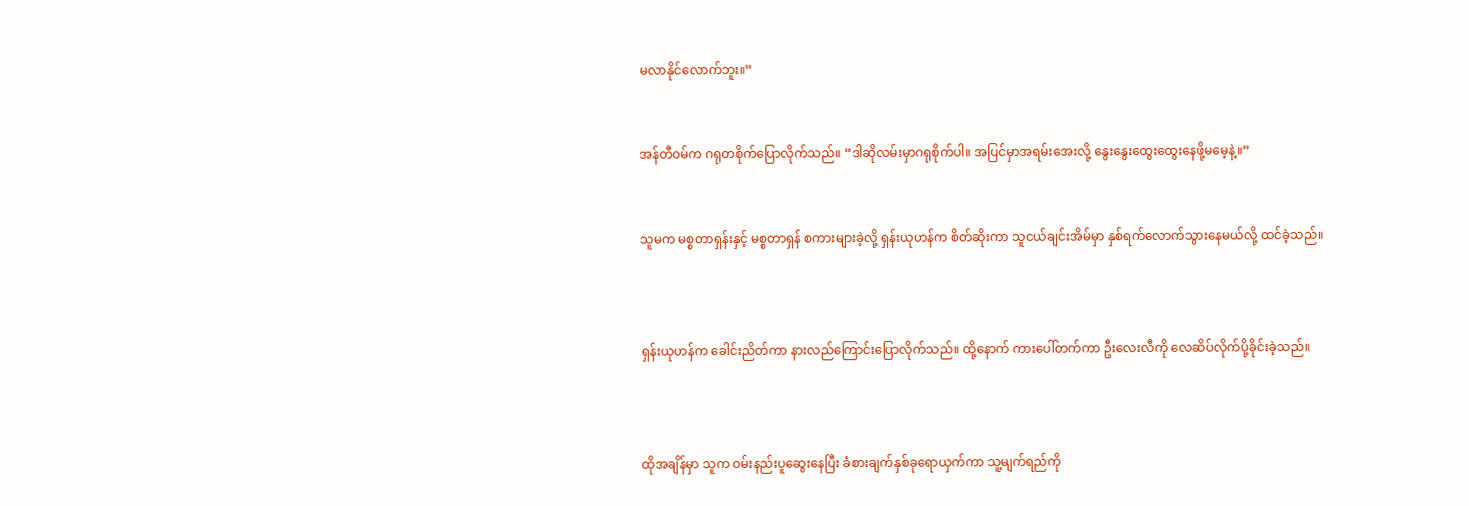မလာနိုင်လောက်ဘူး။”


အန်တီဝမ်က ဂရုတစိုက်ပြောလိုက်သည်။ “ဒါဆိုလမ်းမှာဂရုစိုက်ပါ။ အပြင်မှာအရမ်းအေးလို့ နွေးနွေးထွေးထွေးနေဖို့မမေ့နဲ့။”


သူမက မစ္စတာရှန်းနှင့် မစ္စတာရှန် စကားများခဲ့လို့ ရှန်းယုဟန်က စိတ်ဆိုးကာ သူငယ်ချင်းအိမ်မှာ နှစ်ရက်လောက်သွားနေမယ်လို့ ထင်ခဲ့သည်။



ရှန်းယုဟန်က ခေါင်းညိတ်ကာ နားလည်ကြောင်းပြောလိုက်သည်။ ထို့နောက် ကားပေါ်တက်ကာ ဦးလေးလီကို လေဆိပ်လိုက်ပို့ခိုင်းခဲ့သည်။



ထိုအချိန်မှာ သူက ဝမ်းနည်းပူဆွေးနေပြီး ခံစားချက်နှစ်ခုရောယှက်ကာ သူ့မျက်ရည်ကို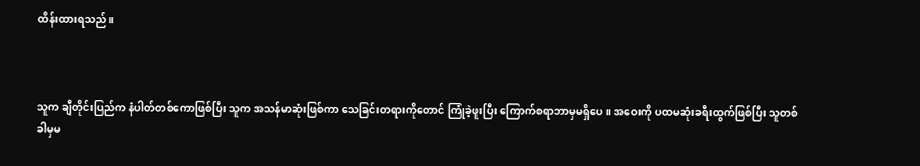ထိန်းထားရသည်။



သူက ချီတိုင်းပြည်က နံပါတ်တစ်ကောဖြစ်ပြီး သူက အသန်မာဆုံးဖြစ်ကာ သေခြင်းတရားကိုတောင် ကြုံခဲ့ဖူးပြီး ကြောက်စရာဘာမှမရှိပေ။ အဝေးကို ပထမဆုံးခရီးထွက်ဖြစ်ပြီး သူတစ်ခါမှမ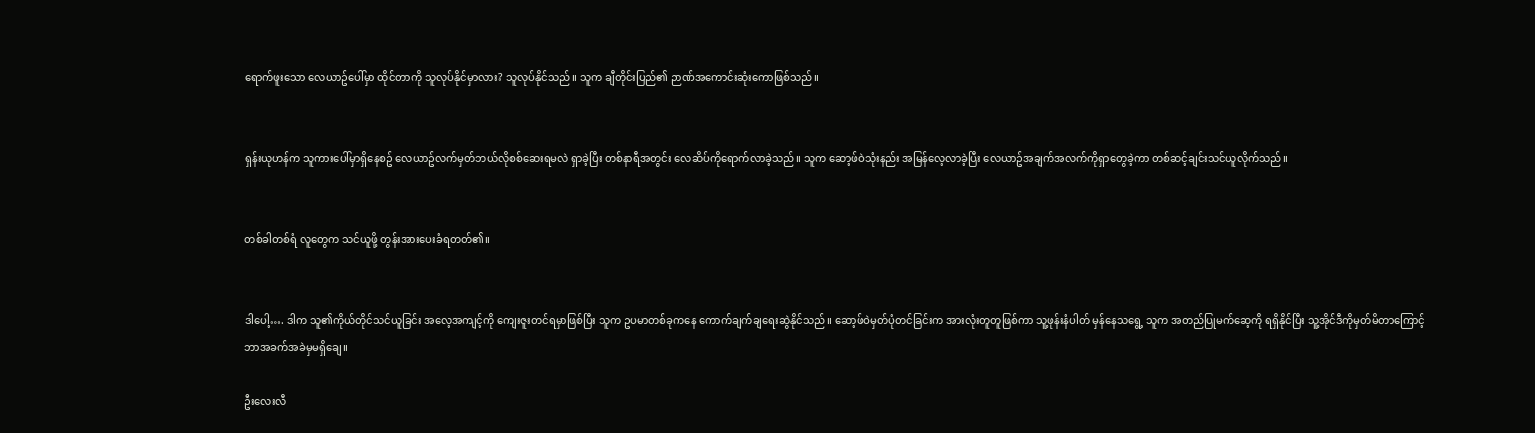ရောက်ဖူးသော လေယာဥ်ပေါ်မှာ ထိုင်တာကို သူလုပ်နိုင်မှာလား? သူလုပ်နိုင်သည်။ သူက ချီတိုင်းပြည်၏ ဉာဏ်အကောင်းဆုံးကောဖြစ်သည်။


ရှန်းယုဟန်က သူကားပေါ်မှာရှိနေစဥ် လေယာဥ်လက်မှတ်ဘယ်လိုစစ်ဆေးရမလဲ ရှာခဲ့ပြီး တစ်နာရီအတွင်း လေဆိပ်ကိုရောက်လာခဲ့သည်။ သူက ဆော့ဖ်ဝဲသုံးနည်း အမြန်လေ့လာခဲ့ပြီး လေယာဥ်အချက်အလက်ကိုရှာတွေခဲ့ကာ တစ်ဆင့်ချင်းသင်ယူလိုက်သည်။


တစ်ခါတစ်ရံ လူတွေက သင်ယူဖို့ တွန်းအားပေးခံရတတ်၏။


ဒါပေါ့…. ဒါက သူ၏ကိုယ်တိုင်သင်ယူခြင်း အလေ့အကျင့်ကို ကျေးဇူးတင်ရမှာဖြစ်ပြီး သူက ဥပမာတစ်ခုကနေ ကောက်ချက်ချရေးဆွဲနိုင်သည်။ ဆော့ဖ်ဝဲမှတ်ပုံတင်ခြင်းက အားလုံးတူတူဖြစ်ကာ သူ့ဖုန်းနံပါတ် မှန်နေသရွေ့ သူက အတည်ပြုမက်ဆေ့ကို ရရှိနိုင်ပြီး သူ့အိုင်ဒီကိုမှတ်မိတာကြောင့် ဘာအခက်အခဲမှမရှိချေ။

ဦးလေးလီ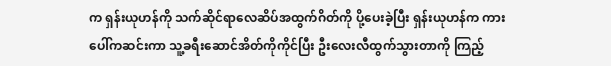က ရှန်းယုဟန်ကို သက်ဆိုင်ရာလေဆိပ်အထွက်ဂိတ်ကို ပို့ပေးခဲ့ပြီး ရှန်းယုဟန်က ကားပေါ်ကဆင်းကာ သူ့ခရီးဆောင်အိတ်ကိုကိုင်ပြီး ဦးလေးလီထွက်သွားတာကို ကြည့်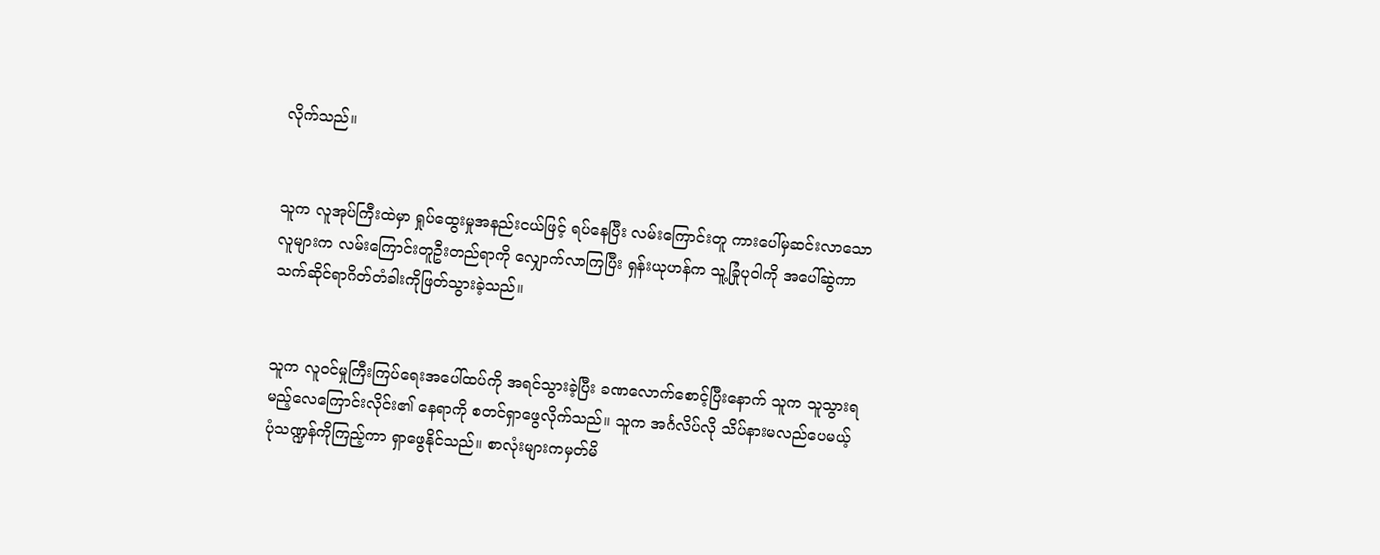လိုက်သည်။


သူက လူအုပ်ကြီးထဲမှာ ရှုပ်ထွေးမှုအနည်းငယ်ဖြင့် ရပ်နေပြီး လမ်းကြောင်းတူ ကားပေါ်မှဆင်းလာသော လူများက လမ်းကြောင်းတူဦးတည်ရာကို လျှောက်လာကြပြီး ရှန်းယုဟန်က သူ့ခြုံပုဝါကို အပေါ်ဆွဲကာ သက်ဆိုင်ရာဂိတ်တံခါးကိုဖြတ်သွားခဲ့သည်။


သူက လူဝင်မှုကြီးကြပ်ရေးအပေါ်ထပ်ကို အရင်သွားခဲ့ပြီး ခဏလောက်စောင့်ပြီးနောက် သူက သူသွားရမည့်လေကြောင်းလိုင်း၏ နေရာကို စတင်ရှာဖွေလိုက်သည်။ သူက အင်္ဂလိပ်လို သိပ်နားမလည်ပေမယ့် ပုံသဏ္ဍန်ကိုကြည့်ကာ ရှာဖွေနိုင်သည်။ စာလုံးများကမှတ်မိ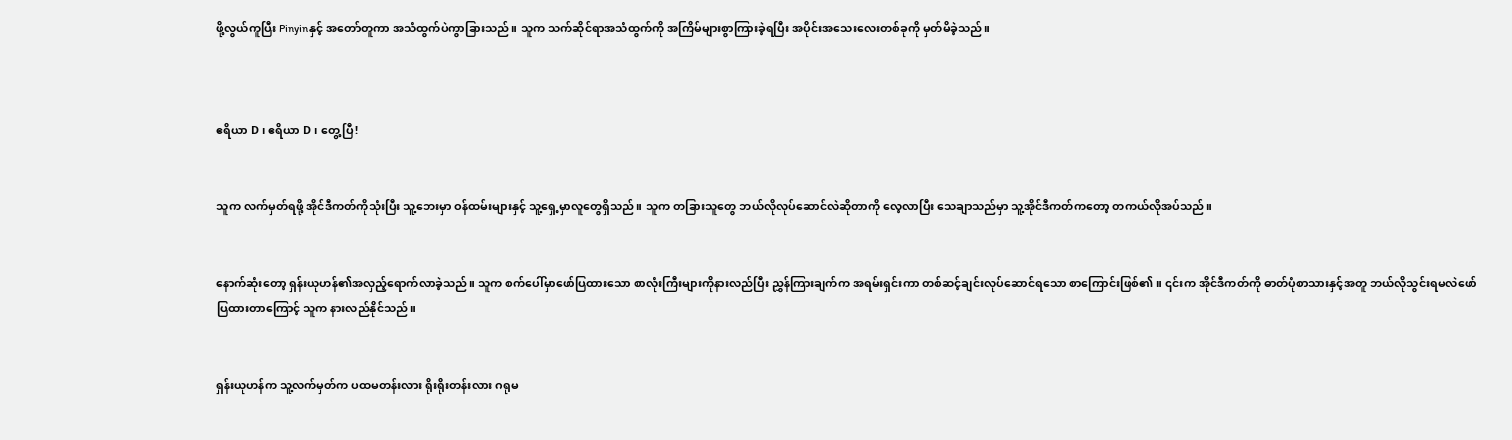ဖို့လွယ်ကူပြီး Pinyinနှင့် အတော်တူကာ အသံထွက်ပဲကွာခြားသည်။ သူက သက်ဆိုင်ရာအသံထွက်ကို အကြိမ်များစွာကြားခဲ့ရပြီး အပိုင်းအသေးလေးတစ်ခုကို မှတ်မိခဲ့သည်။



ဧရိယာ D၊ ဧရိယာ D၊ တွေ့ပြီ!


သူက လက်မှတ်ရဖို့ အိုင်ဒီကတ်ကိုသုံးပြီး သူ့ဘေးမှာ ဝန်ထမ်းများနှင့် သူ့ရှေ့မှာလူတွေရှိသည်။ သူက တခြားသူတွေ ဘယ်လိုလုပ်ဆောင်လဲဆိုတာကို လေ့လာပြီး သေချာသည်မှာ သူ့အိုင်ဒီကတ်ကတော့ တကယ်လိုအပ်သည်။


နောက်ဆုံးတော့ ရှန်းယုဟန်၏အလှည့်ရောက်လာခဲ့သည်။ သူက စက်ပေါ်မှာဖော်ပြထားသော စာလုံးကြီးများကိုနားလည်ပြီး ညွှန်ကြားချက်က အရမ်းရှင်းကာ တစ်ဆင့်ချင်းလုပ်ဆောင်ရသော စာကြောင်းဖြစ်၏။ ၎င်းက အိုင်ဒီကတ်ကို ဓာတ်ပုံစာသားနှင့်အတူ ဘယ်လိုသွင်းရမလဲဖော်ပြထားတာကြောင့် သူက နားလည်နိုင်သည်။


ရှန်းယုဟန်က သူ့လက်မှတ်က ပထမတန်းလား ရိုးရိုးတန်းလား ဂရုမ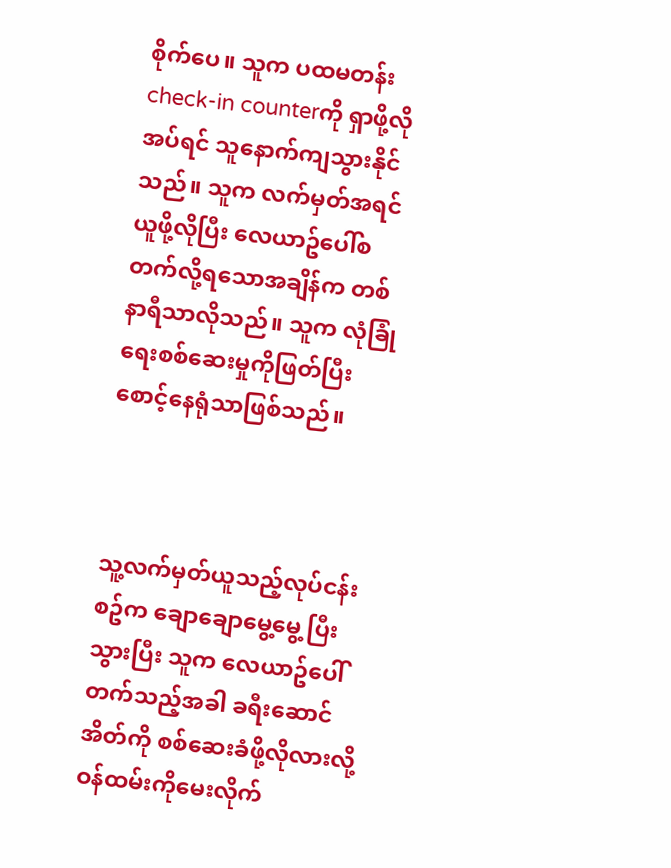စိုက်ပေ။ သူက ပထမတန်း check-in counterကို ရှာဖို့လိုအပ်ရင် သူနောက်ကျသွားနိုင်သည်။ သူက လက်မှတ်အရင်ယူဖို့လိုပြီး လေယာဥ်ပေါ်စတက်လို့ရသောအချိန်က တစ်နာရီသာလိုသည်။ သူက လုံခြုံရေးစစ်ဆေးမှုကိုဖြတ်ပြီး စောင့်နေရုံသာဖြစ်သည်။



သူ့လက်မှတ်ယူသည့်လုပ်ငန်းစဥ်က ချောချောမွေ့မွေ့ ပြီးသွားပြီး သူက လေယာဥ်ပေါ်တက်သည့်အခါ ခရီးဆောင်အိတ်ကို စစ်ဆေးခံဖို့လိုလားလို့ ဝန်ထမ်းကိုမေးလိုက်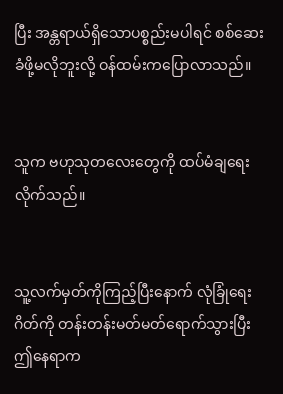ပြီး အန္တရာယ်ရှိသောပစ္စည်းမပါရင် စစ်ဆေးခံဖို့မလိုဘူးလို့ ဝန်ထမ်းကပြောလာသည်။


သူက ဗဟုသုတလေးတွေကို ထပ်မံချရေးလိုက်သည်။


သူ့လက်မှတ်ကိုကြည့်ပြီးနောက် လုံခြုံရေးဂိတ်ကို တန်းတန်းမတ်မတ်ရောက်သွားပြီး ဤနေရာက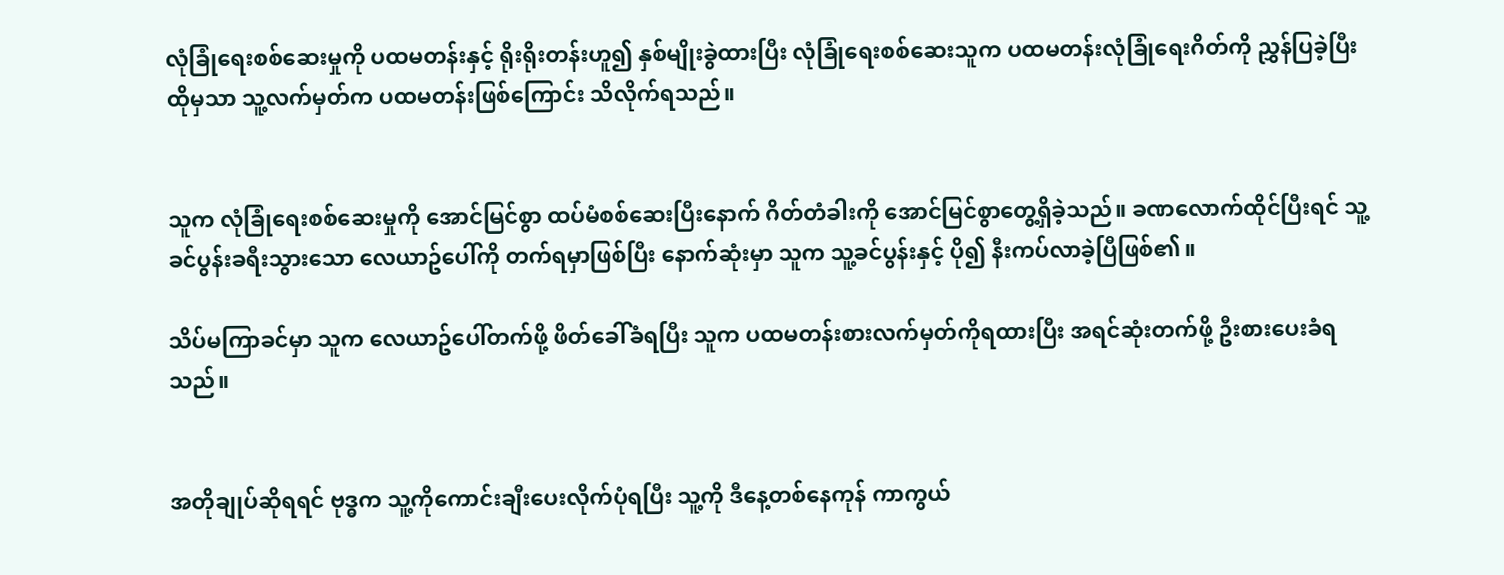လုံခြုံရေးစစ်ဆေးမှုကို ပထမတန်းနှင့် ရိုးရိုးတန်းဟူ၍ နှစ်မျိုးခွဲထားပြီး လုံခြုံရေးစစ်ဆေးသူက ပထမတန်းလုံခြုံရေးဂိတ်ကို ညွှန်ပြခဲ့ပြီး ထိုမှသာ သူ့လက်မှတ်က ပထမတန်းဖြစ်ကြောင်း သိလိုက်ရသည်။


သူက လုံခြုံရေးစစ်ဆေးမှုကို အောင်မြင်စွာ ထပ်မံစစ်ဆေးပြီးနောက် ဂိတ်တံခါးကို အောင်မြင်စွာတွေ့ရှိခဲ့သည်။ ခဏလောက်ထိုင်ပြီးရင် သူ့ခင်ပွန်းခရီးသွားသော လေယာဥ်ပေါ်ကို တက်ရမှာဖြစ်ပြီး နောက်ဆုံးမှာ သူက သူ့ခင်ပွန်းနှင့် ပို၍ နီးကပ်လာခဲ့ပြီဖြစ်၏။

သိပ်မကြာခင်မှာ သူက လေယာဥ်ပေါ်တက်ဖို့ ဖိတ်ခေါ်ခံရပြီး သူက ပထမတန်းစားလက်မှတ်ကိုရထားပြီး အရင်ဆုံးတက်ဖို့ ဦးစားပေးခံရသည်။


အတိုချုပ်ဆိုရရင် ဗုဒ္ဓက သူ့ကိုကောင်းချီးပေးလိုက်ပုံရပြီး သူ့ကို ဒီနေ့တစ်နေကုန် ကာကွယ်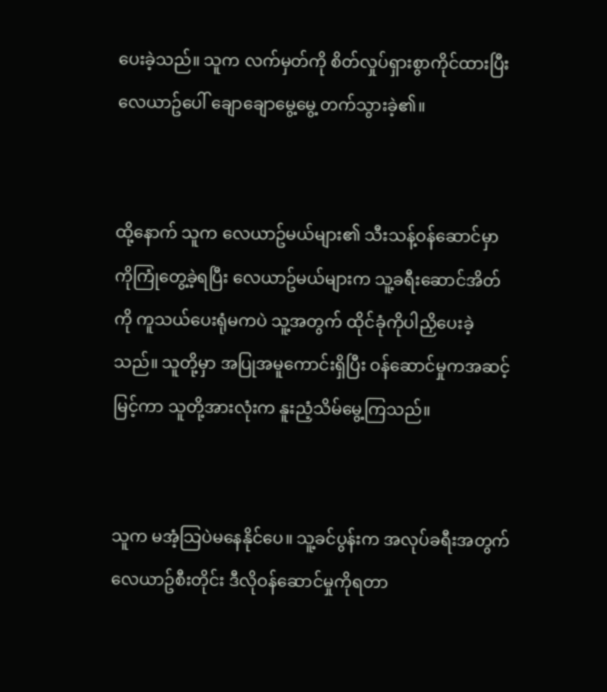ပေးခဲ့သည်။ သူက လက်မှတ်ကို စိတ်လှုပ်ရှားစွာကိုင်ထားပြီး လေယာဥ်ပေါ် ချောချောမွေ့မွေ့ တက်သွားခဲ့၏။


ထို့နောက် သူက လေယာဥ်မယ်များ၏ သီးသန့်ဝန်ဆောင်မှာကိုကြုံတွေ့ခဲ့ရပြီး လေယာဥ်မယ်များက သူ့ခရီးဆောင်အိတ်ကို ကူသယ်ပေးရုံမကပဲ သူ့အတွက် ထိုင်ခုံကိုပါညှိပေးခဲ့သည်။ သူတို့မှာ အပြုအမူကောင်းရှိပြီး ဝန်ဆောင်မှုကအဆင့်မြင့်ကာ သူတို့အားလုံးက နူးညံ့သိမ်မွေ့ကြသည်။


သူက မအံ့သြပဲမနေနိုင်ပေ။ သူ့ခင်ပွန်းက အလုပ်ခရီးအတွက် လေယာဥ်စီးတိုင်း ဒီလိုဝန်ဆောင်မှုကိုရတာ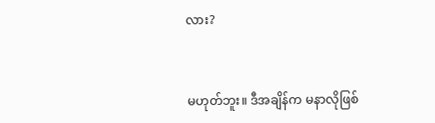လား?


မဟုတ်ဘူး။ ဒီအချိန်က မနာလိုဖြစ်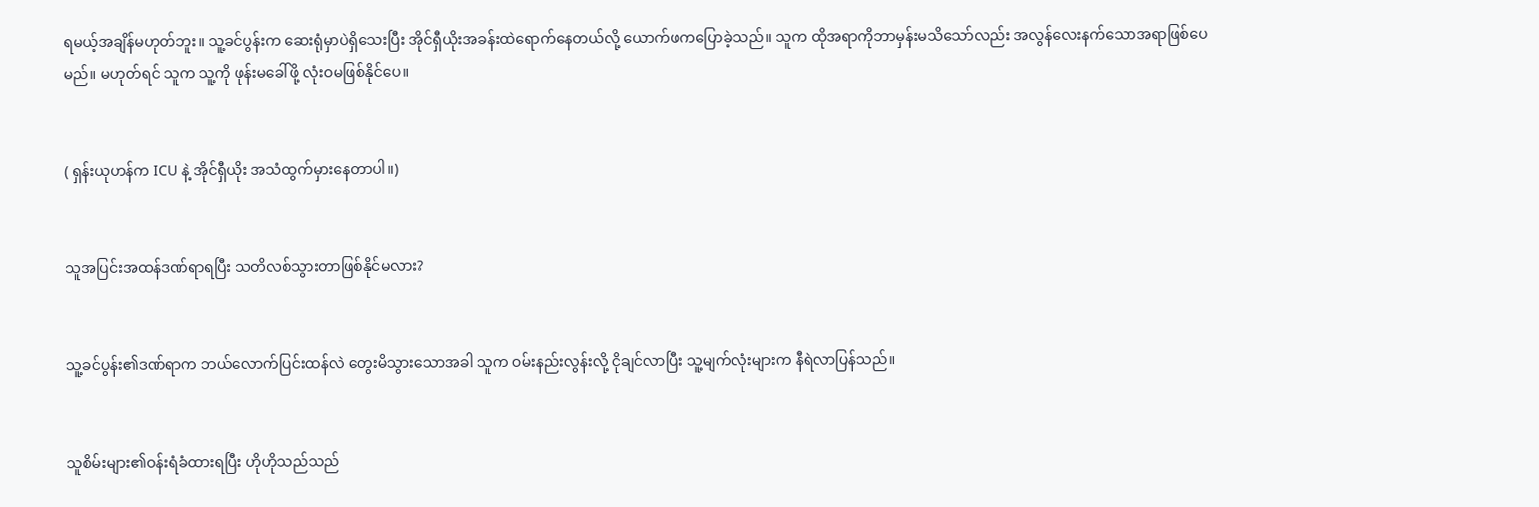ရမယ့်အချိန်မဟုတ်ဘူး။ သူ့ခင်ပွန်းက ဆေးရုံမှာပဲရှိသေးပြီး အိုင်ရှီယိုးအခန်းထဲရောက်နေတယ်လို့ ယောက်ဖကပြောခဲ့သည်။ သူက ထိုအရာကိုဘာမှန်းမသိသော်လည်း အလွန်လေးနက်သောအရာဖြစ်ပေမည်။ မဟုတ်ရင် သူက သူ့ကို ဖုန်းမခေါ်ဖို့ လုံးဝမဖြစ်နိုင်ပေ။


( ရှန်းယုဟန်က ICU နဲ့ အိုင်ရှီယိုး အသံထွက်မှားနေတာပါ။)


သူအပြင်းအထန်ဒဏ်ရာရပြီး သတိလစ်သွားတာဖြစ်နိုင်မလား?


သူ့ခင်ပွန်း၏ဒဏ်ရာက ဘယ်လောက်ပြင်းထန်လဲ တွေးမိသွားသောအခါ သူက ဝမ်းနည်းလွန်းလို့ ငိုချင်လာပြီး သူ့မျက်လုံးများက နီရဲလာပြန်သည်။


သူစိမ်းများ၏ဝန်းရံခံထားရပြီး ဟိုဟိုသည်သည်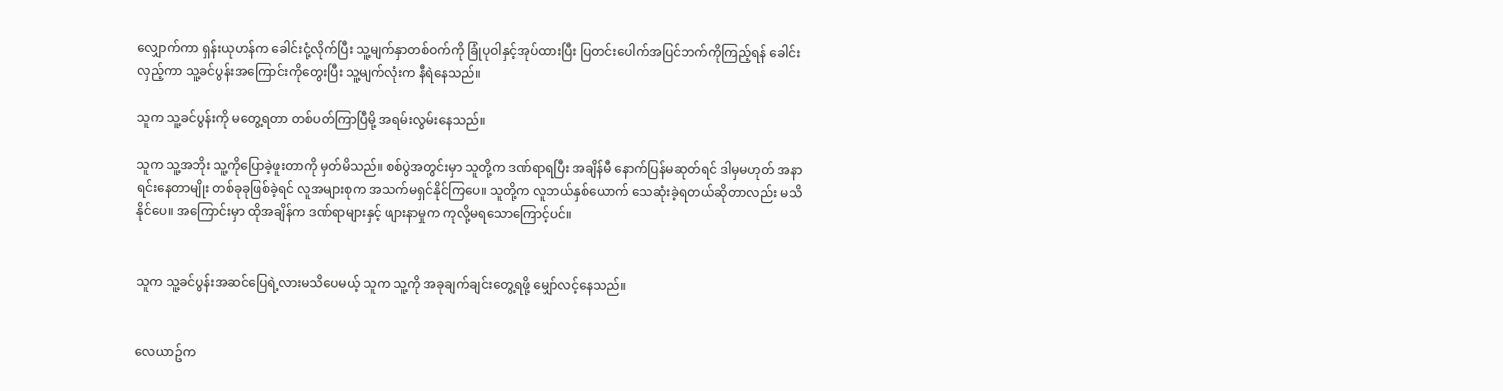လျှောက်ကာ ရှန်းယုဟန်က ခေါင်းငုံ့လိုက်ပြီး သူ့မျက်နှာတစ်ဝက်ကို ခြုံပုဝါနှင့်အုပ်ထားပြီး ပြတင်းပေါက်အပြင်ဘက်ကိုကြည့်ရန် ခေါင်းလှည့်ကာ သူ့ခင်ပွန်းအကြောင်းကိုတွေးပြီး သူ့မျက်လုံးက နီရဲနေသည်။

သူက သူ့ခင်ပွန်းကို မတွေ့ရတာ တစ်ပတ်ကြာပြီမို့ အရမ်းလွမ်းနေသည်။

သူက သူ့အဘိုး သူ့ကိုပြောခဲ့ဖူးတာကို မှတ်မိသည်။ စစ်ပွဲအတွင်းမှာ သူတို့က ဒဏ်ရာရပြီး အချိန်မီ နောက်ပြန်မဆုတ်ရင် ဒါမှမဟုတ် အနာရင်းနေတာမျိုး တစ်ခုခုဖြစ်ခဲ့ရင် လူအများစုက အသက်မရှင်နိုင်ကြပေ။ သူတို့က လူဘယ်နှစ်ယောက် သေဆုံးခဲ့ရတယ်ဆိုတာလည်း မသိနိုင်ပေ။ အကြောင်းမှာ ထိုအချိန်က ဒဏ်ရာများနှင့် ဖျားနာမှုက ကုလို့မရသောကြောင့်ပင်။


သူက သူ့ခင်ပွန်းအဆင်ပြေရဲ့လားမသိပေမယ့် သူက သူ့ကို အခုချက်ချင်းတွေ့ရဖို့ မျှော်လင့်နေသည်။


လေယာဥ်က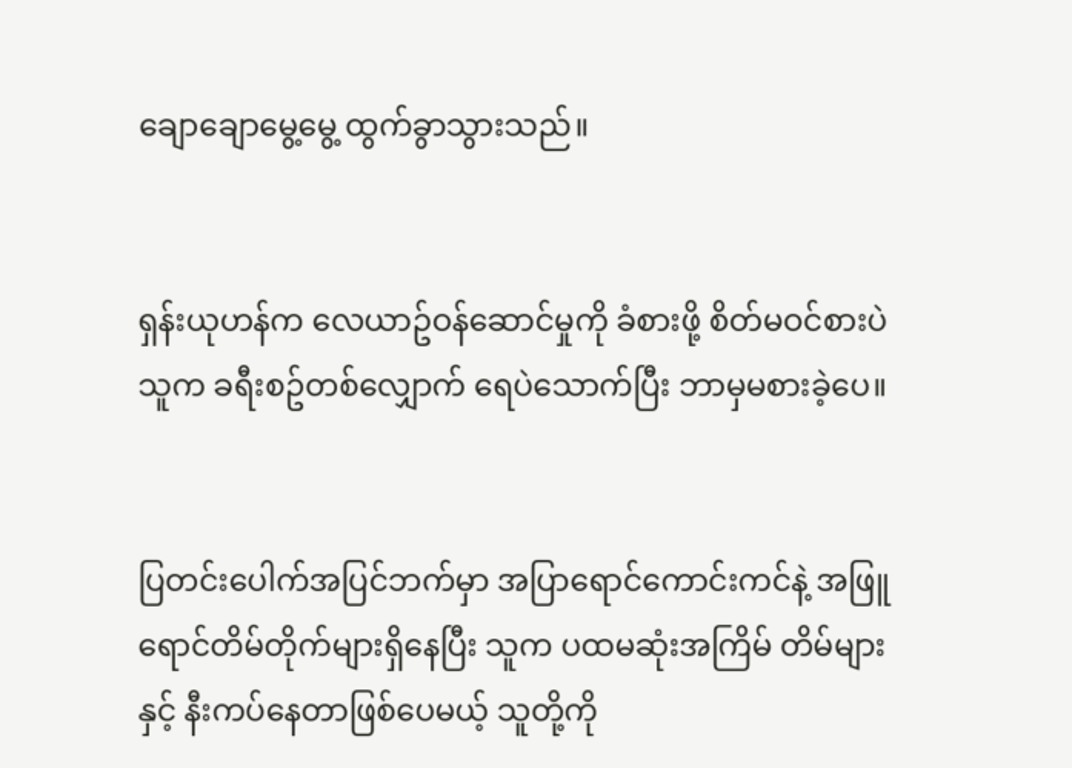ချောချောမွေ့မွေ့ ထွက်ခွာသွားသည်။


ရှန်းယုဟန်က လေယာဥ်ဝန်ဆောင်မှုကို ခံစားဖို့ စိတ်မဝင်စားပဲ သူက ခရီးစဥ်တစ်လျှောက် ရေပဲသောက်ပြီး ဘာမှမစားခဲ့ပေ။


ပြတင်းပေါက်အပြင်ဘက်မှာ အပြာရောင်ကောင်းကင်နဲ့ အဖြူရောင်တိမ်တိုက်များရှိနေပြီး သူက ပထမဆုံးအကြိမ် တိမ်များနှင့် နီးကပ်နေတာဖြစ်ပေမယ့် သူတို့ကို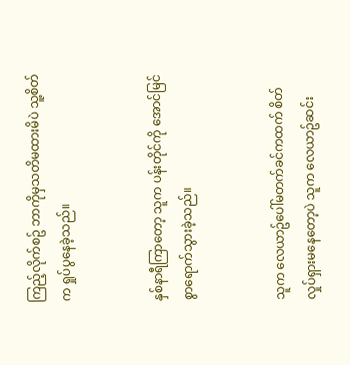ကြည့်လိုက်စဥ် ဘာကိုမှသတိမထားမိပဲ သူ့စိတ်က ရှုပ်ပွနေခဲ့သည်။


နှစ်နာရီကြာတော့ သူက ပန်းတိုင်ကို အောင်မြင်စွာရောက်သွားခဲ့သည်။


သူက လေယာဥ်ပေါ်မတက်ခင်ကထက် စိတ်လှုပ်ရှားမနေတော့ပဲ သူက လေယာဥ်ဆင်း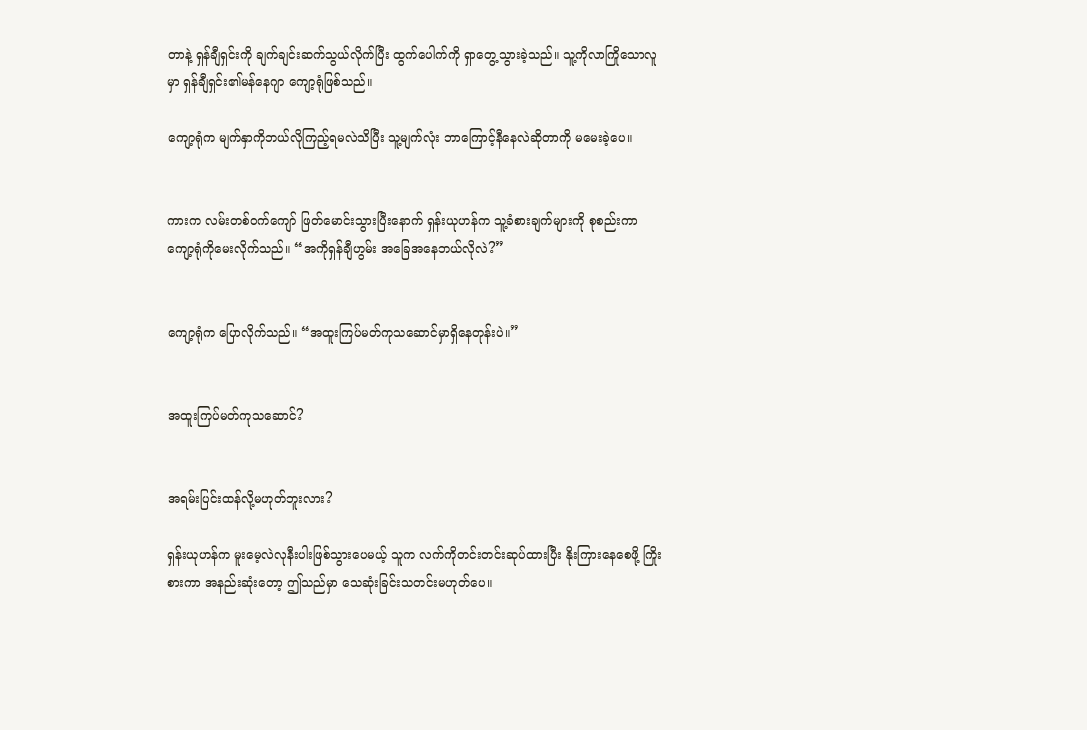တာနဲ့ ရှန်ချီရှင်းကို ချက်ချင်းဆက်သွယ်လိုက်ပြီး ထွက်ပေါက်ကို ရှာတွေ့သွားခဲ့သည်။ သူ့ကိုလာကြိုသောလူမှာ ရှန်ချီရှင်း၏မန်နေဂျာ ကျော့ရုံဖြစ်သည်။

ကျော့ရုံက မျက်နှာကိုဘယ်လိုကြည့်ရမလဲသိပြီး သူ့မျက်လုံး ဘာကြောင့်နီနေလဲဆိုတာကို မမေးခဲ့ပေ။


ကားက လမ်းတစ်ဝက်ကျော် ဖြတ်မောင်းသွားပြီးနောက် ရှန်းယုဟန်က သူ့ခံစားချက်များကို စုစည်းကာ ကျော့ရုံကိုမေးလိုက်သည်။ “အကိုရှန်ချီဟွမ်း အခြေအနေဘယ်လိုလဲ?”


ကျော့ရုံက ပြောလိုက်သည်။ “အထူးကြပ်မတ်ကုသဆောင်မှာရှိနေတုန်းပဲ။”


အထူးကြပ်မတ်ကုသဆောင်?


အရမ်းပြင်းထန်လို့မဟုတ်ဘူးလား?

ရှန်းယုဟန်က မူးမေ့လဲလုနီးပါးဖြစ်သွားပေမယ့် သူက လက်ကိုတင်းတင်းဆုပ်ထားပြီး နိုးကြားနေစေဖို့ ကြိုးစားကာ အနည်းဆုံးတော့ ဤသည်မှာ သေဆုံးခြင်းသတင်းမဟုတ်ပေ။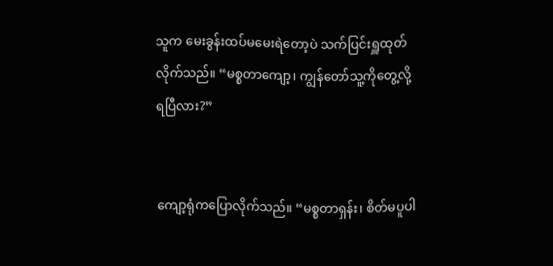သူက မေးခွန်းထပ်မမေးရဲတော့ပဲ သက်ပြင်းရှူထုတ်လိုက်သည်။ “မစ္စတာကျော့၊ ကျွန်တော်သူ့ကိုတွေ့လို့ရပြီလား?”


ကျော့ရုံကပြောလိုက်သည်။ “မစ္စတာရှန်း၊ စိတ်မပူပါ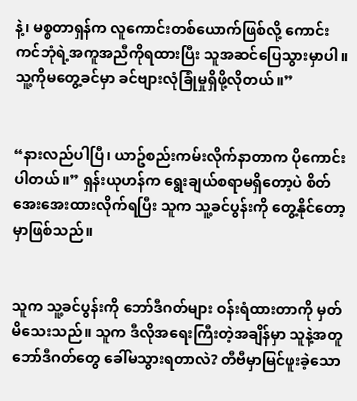နဲ့၊ မစ္စတာရှန်က လူကောင်းတစ်ယောက်ဖြစ်လို့ ကောင်းကင်ဘုံရဲ့အကူအညီကိုရထားပြီး သူအဆင်ပြေသွားမှာပါ။ သူ့ကိုမတွေ့ခင်မှာ ခင်ဗျားလုံခြုံမှုရှိဖို့လိုတယ်။”


“နားလည်ပါပြီ၊ ယာဥ်စည်းကမ်းလိုက်နာတာက ပိုကောင်းပါတယ်။” ရှန်းယုဟန်က ရွေးချယ်စရာမရှိတော့ပဲ စိတ်အေးအေးထားလိုက်ရပြီး သူက သူ့ခင်ပွန်းကို တွေ့နိုင်တော့မှာဖြစ်သည်။


သူက သူ့ခင်ပွန်းကို ဘော်ဒီဂတ်များ ဝန်းရံထားတာကို မှတ်မိသေးသည်။ သူက ဒီလိုအရေးကြီးတဲ့အချိန်မှာ သူနဲ့အတူ ဘော်ဒီဂတ်တွေ ခေါ်မသွားရတာလဲ? တီဗီမှာမြင်ဖူးခဲ့သော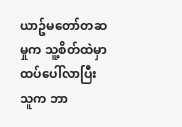ယာဥ်မတော်တဆမှုက သူ့စိတ်ထဲမှာ ထပ်ပေါ်လာပြီး သူက ဘာ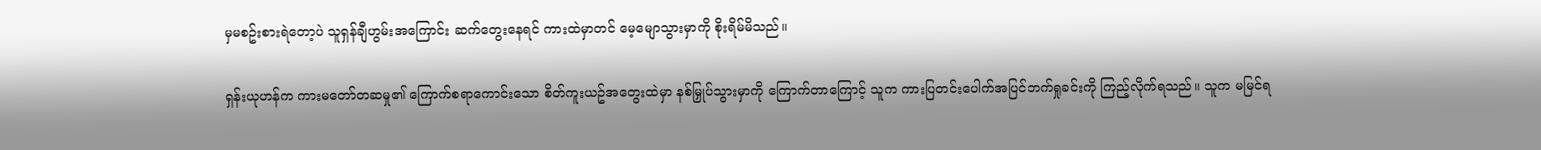မှမစဥ်းစားရဲတော့ပဲ သူရှန်ချီဟွမ်းအကြောင်း ဆက်တွေးနေရင် ကားထဲမှာတင် မေ့မျောသွားမှာကို စိုးရိမ်မိသည်။

ရှန်းယုဟန်က ကားမတော်တဆမှု၏ ကြောက်စရာကောင်းသော စိတ်ကူးယဥ်အတွေးထဲမှာ နစ်မြှုပ်သွားမှာကို ကြောက်တာကြောင့် သူက ကားပြတင်းပေါက်အပြင်ဘက်ရှုခင်းကို ကြည့်လိုက်ရသည်။ သူက မမြင်ရ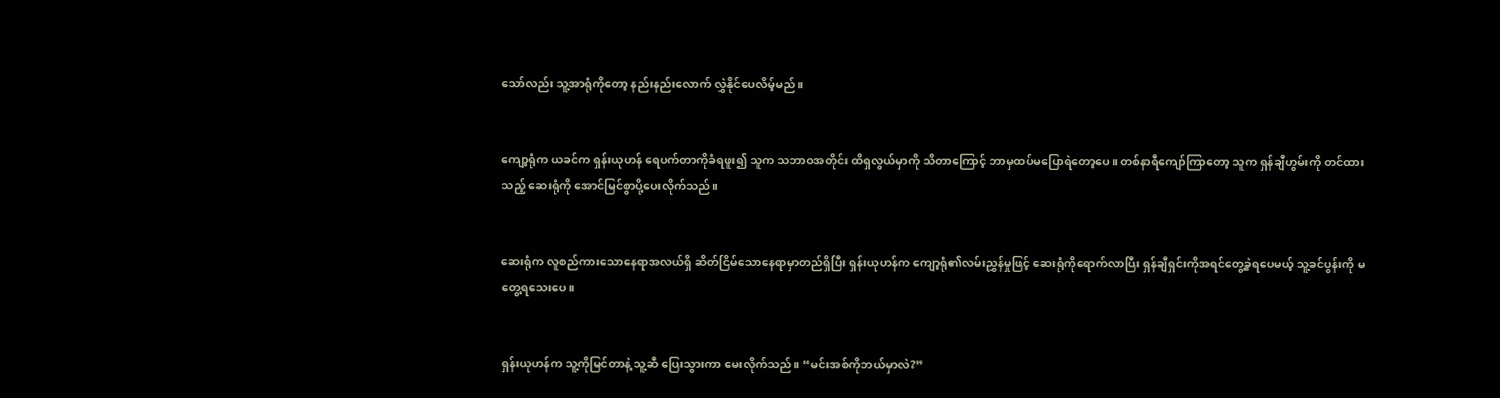သော်လည်း သူ့အာရုံကိုတော့ နည်းနည်းလောက် လွှဲနိုင်ပေလိမ့်မည်။


ကျော့ရုံက ယခင်က ရှန်းယုဟန် ရေပက်တာကိုခံရဖူး၍ သူက သဘာဝအတိုင်း ထိရှလွယ်မှာကို သိတာကြောင့် ဘာမှထပ်မပြောရဲတော့ပေ။ တစ်နာရီကျော်ကြာတော့ သူက ရှန်ချီဟွမ်းကို တင်ထားသည့် ဆေးရုံကို အောင်မြင်စွာပို့ပေးလိုက်သည်။


ဆေးရုံက လူစည်ကားသောနေရာအလယ်ရှိ ဆိတ်ငြိမ်သောနေရာမှာတည်ရှိပြီး ရှန်းယုဟန်က ကျော့ရုံ၏လမ်းညွှန်မှုဖြင့် ဆေးရုံကိုရောက်လာပြီး ရှန်ချီရှင်းကိုအရင်တွေ့ခဲ့ရပေမယ့် သူ့ခင်ပွန်းကို မတွေ့ရသေးပေ။


ရှန်းယုဟန်က သူ့ကိုမြင်တာနဲ့ သူ့ဆီ ပြေးသွားကာ မေးလိုက်သည်။ “မင်းအစ်ကိုဘယ်မှာလဲ?”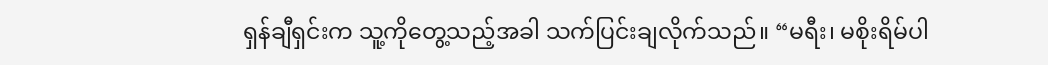ရှန်ချီရှင်းက သူ့ကိုတွေ့သည့်အခါ သက်ပြင်းချလိုက်သည်။ “မရီး၊ မစိုးရိမ်ပါ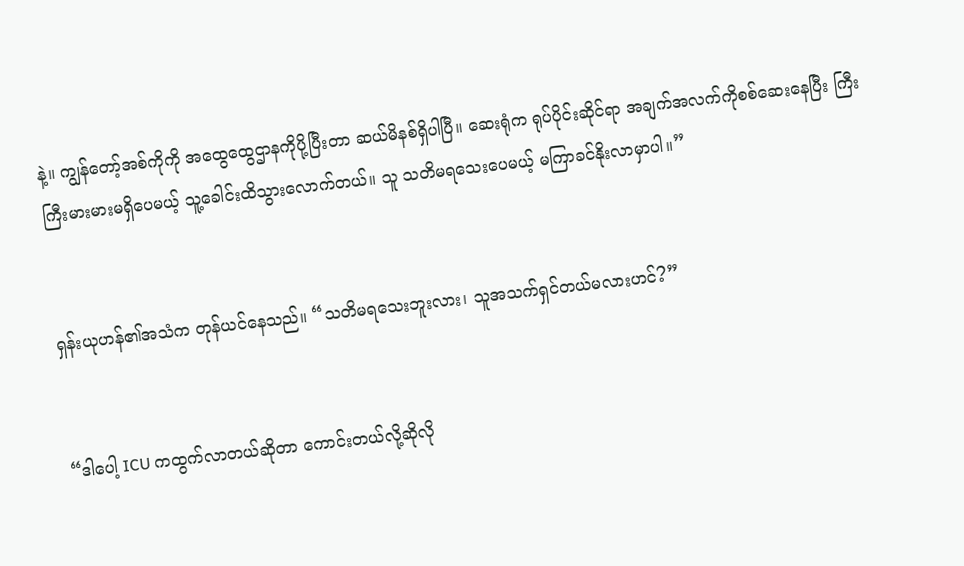နဲ့။ ကျွန်တော့်အစ်ကိုကို အထွေထွေဌာနကိုပို့ပြီးတာ ဆယ်မိနစ်ရှိပါပြီ။ ဆေးရုံက ရုပ်ပိုင်းဆိုင်ရာ အချက်အလက်ကိုစစ်ဆေးနေပြီး ကြီးကြီးမားမားမရှိပေမယ့် သူ့ခေါင်းထိသွားလောက်တယ်။ သူ သတိမရသေးပေမယ့် မကြာခင်နိုးလာမှာပါ။”


ရှန်းယုဟန်၏အသံက တုန်ယင်နေသည်။ “သတိမရသေးဘူးလား၊ သူအသက်ရှင်တယ်မလားဟင်?”


“ဒါပေါ့ ICU ကထွက်လာတယ်ဆိုတာ ကောင်းတယ်လို့ဆိုလို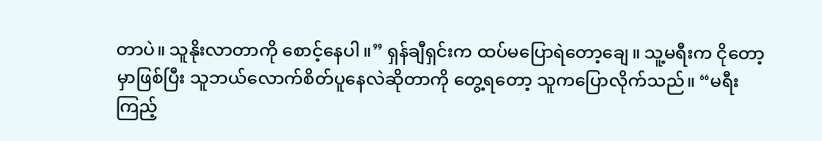တာပဲ။ သူနိုးလာတာကို စောင့်နေပါ။” ရှန်ချီရှင်းက ထပ်မပြောရဲတော့ချေ။ သူ့မရီးက ငိုတော့မှာဖြစ်ပြီး သူဘယ်လောက်စိတ်ပူနေလဲဆိုတာကို တွေ့ရတော့ သူကပြောလိုက်သည်။ “မရီးကြည့်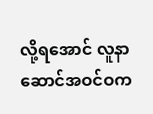လို့ရအောင် လူနာဆောင်အဝင်ဝက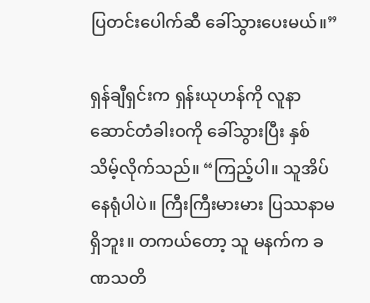ပြတင်းပေါက်ဆီ ခေါ်သွားပေးမယ်။”

ရှန်ချီရှင်းက ရှန်းယုဟန်ကို လူနာဆောင်တံခါးဝကို ခေါ်သွားပြီး နှစ်သိမ့်လိုက်သည်။ “ကြည့်ပါ။ သူအိပ်နေရုံပါပဲ။ ကြီးကြီးမားမား ပြဿနာမရှိဘူး။ တကယ်တော့ သူ မနက်က ခဏသတိ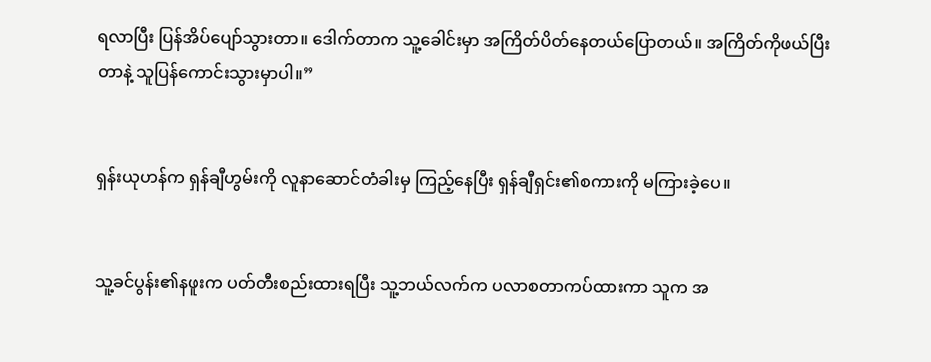ရလာပြီး ပြန်အိပ်ပျော်သွားတာ။ ဒေါက်တာက သူ့ခေါင်းမှာ အကြိတ်ပိတ်နေတယ်ပြောတယ်။ အကြိတ်ကိုဖယ်ပြီးတာနဲ့ သူပြန်ကောင်းသွားမှာပါ။”


ရှန်းယုဟန်က ရှန်ချီဟွမ်းကို လူနာဆောင်တံခါးမှ ကြည့်နေပြီး ရှန်ချီရှင်း၏စကားကို မကြားခဲ့ပေ။


သူ့ခင်ပွန်း၏နဖူးက ပတ်တီးစည်းထားရပြီး သူ့ဘယ်လက်က ပလာစတာကပ်ထားကာ သူက အ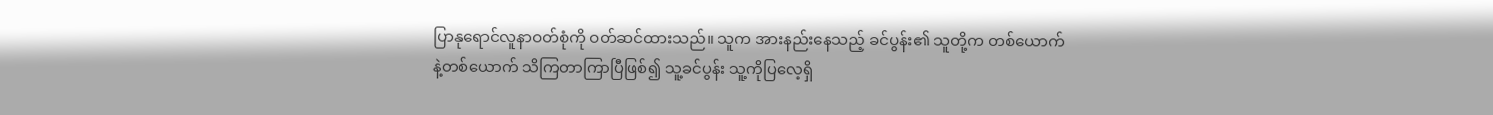ပြာနုရောင်လူနာဝတ်စုံကို ဝတ်ဆင်ထားသည်။ သူက အားနည်းနေသည့် ခင်ပွန်း၏ သူတို့က တစ်ယောက်နဲ့တစ်ယောက် သိကြတာကြာပြီဖြစ်၍ သူ့ခင်ပွန်း သူ့ကိုပြလေ့ရှိ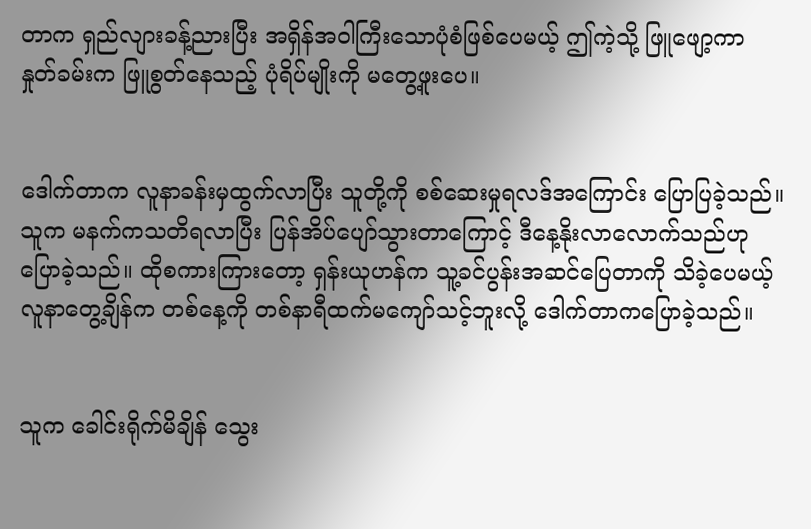တာက ရှည်လျားခန့်ညားပြီး အရှိန်အဝါကြီးသောပုံစံဖြစ်ပေမယ့် ဤကဲ့သို့ ဖြူဖျော့ကာ နှုတ်ခမ်းက ဖြူစွတ်နေသည့် ပုံရိပ်မျိုးကို မတွေ့ဖူးပေ။


ဒေါက်တာက လူနာခန်းမှထွက်လာပြီး သူတို့ကို စစ်ဆေးမှုရလဒ်အကြောင်း ပြောပြခဲ့သည်။ သူက မနက်ကသတိရလာပြီး ပြန်အိပ်ပျော်သွားတာကြောင့် ဒီနေ့နိုးလာလောက်သည်ဟု ပြောခဲ့သည်။ ထိုစကားကြားတော့ ရှန်းယုဟန်က သူ့ခင်ပွန်းအဆင်ပြေတာကို သိခဲ့ပေမယ့် လူနာတွေ့ချိန်က တစ်နေ့ကို တစ်နာရီထက်မကျော်သင့်ဘူးလို့ ဒေါက်တာကပြောခဲ့သည်။


သူက ခေါင်းရိုက်မိချိန် သွေး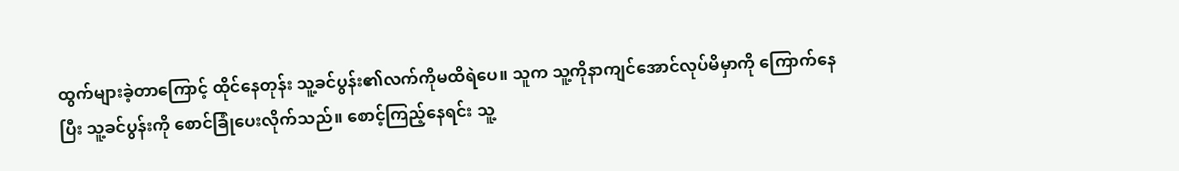ထွက်များခဲ့တာကြောင့် ထိုင်နေတုန်း သူ့ခင်ပွန်း၏လက်ကိုမထိရဲပေ။ သူက သူ့ကိုနာကျင်အောင်လုပ်မိမှာကို ကြောက်နေပြီး သူ့ခင်ပွန်းကို စောင်ခြုံပေးလိုက်သည်။ စောင့်ကြည့်နေရင်း သူ့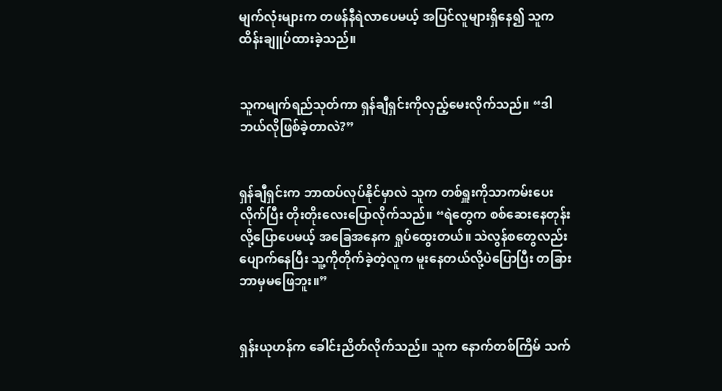မျက်လုံးများက တဖန်နီရဲလာပေမယ့် အပြင်လူများရှိနေ၍ သူက ထိန်းချူပ်ထားခဲ့သည်။


သူကမျက်ရည်သုတ်ကာ ရှန်ချီရှင်းကိုလှည့်မေးလိုက်သည်။ “ဒါဘယ်လိုဖြစ်ခဲ့တာလဲ?”


ရှန်ချီရှင်းက ဘာထပ်လုပ်နိုင်မှာလဲ သူက တစ်ရှူးကိုသာကမ်းပေးလိုက်ပြီး တိုးတိုးလေးပြောလိုက်သည်။ “ရဲတွေက စစ်ဆေးနေတုန်းလို့ပြောပေမယ့် အခြေအနေက ရှုပ်ထွေးတယ်။ သဲလွန်စတွေလည်း ပျောက်နေပြီး သူ့ကိုတိုက်ခဲ့တဲ့လူက မူးနေတယ်လို့ပဲပြောပြီး တခြားဘာမှမဖြေဘူး။”


ရှန်းယုဟန်က ခေါင်းညိတ်လိုက်သည်။ သူက နောက်တစ်ကြိမ် သက်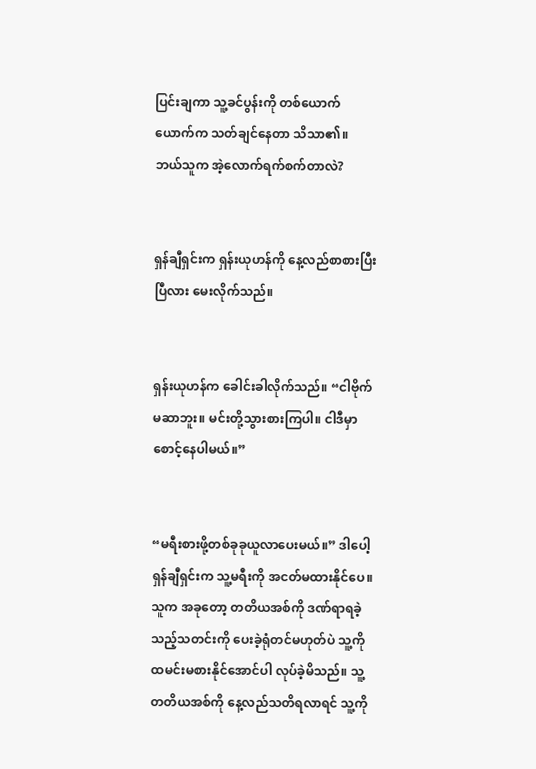ပြင်းချကာ သူ့ခင်ပွန်းကို တစ်ယောက်ယောက်က သတ်ချင်နေတာ သိသာ၏။ ဘယ်သူက အဲ့လောက်ရက်စက်တာလဲ?


ရှန်ချီရှင်းက ရှန်းယုဟန်ကို နေ့လည်စာစားပြီးပြီလား မေးလိုက်သည်။


ရှန်းယုဟန်က ခေါင်းခါလိုက်သည်။ “ငါဗိုက်မဆာဘူး။ မင်းတို့သွားစားကြပါ။ ငါဒီမှာစောင့်နေပါမယ်။”


“မရီးစားဖို့တစ်ခုခုယူလာပေးမယ်။” ဒါပေါ့ ရှန်ချီရှင်းက သူ့မရီးကို အငတ်မထားနိုင်ပေ။ သူက အခုတော့ တတိယအစ်ကို ဒဏ်ရာရခဲ့သည့်သတင်းကို ပေးခဲ့ရုံတင်မဟုတ်ပဲ သူ့ကို ထမင်းမစားနိုင်အောင်ပါ လုပ်ခဲ့မိသည်။ သူ့တတိယအစ်ကို နေ့လည်သတိရလာရင် သူ့ကို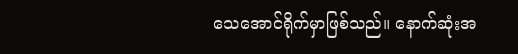သေအောင်ရိုက်မှာဖြစ်သည်။ နောက်ဆုံးအ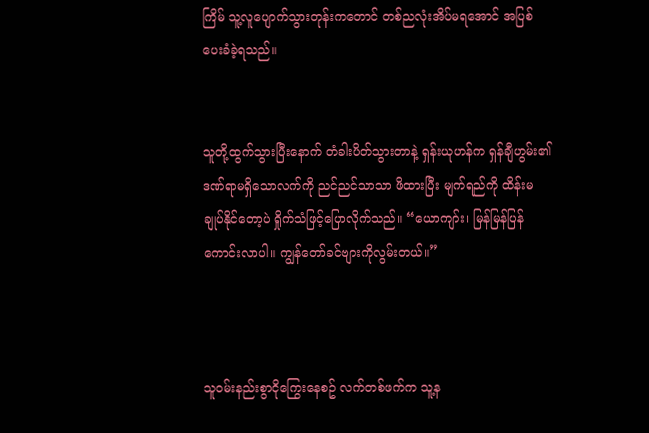ကြိမ် သူ့လူပျောက်သွားတုန်းကတောင် တစ်ညလုံးအိပ်မရအောင် အပြစ်ပေးခံခဲ့ရသည်။


သူတို့ထွက်သွားပြီးနောက် တံခါးပိတ်သွားတာနဲ့ ရှန်းယုဟန်က ရှန်ချီဟွမ်း၏ ဒဏ်ရာမရှိသောလက်ကို ညင်ညင်သာသာ ဖိထားပြီး မျက်ရည်ကို ထိန်းမချုပ်နိုင်တော့ပဲ ရှိုက်သံဖြင့်ပြောလိုက်သည်။ “ယောကျာ်း၊ မြန်မြန်ပြန်ကောင်းလာပါ။ ကျွန်တော်ခင်ဗျားကိုလွမ်းတယ်။”



သူဝမ်းနည်းစွာငိုကြွေးနေစဥ် လက်တစ်ဖက်က သူ့န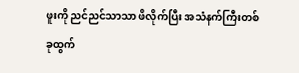ဖူးကို ညင်ညင်သာသာ ဖိလိုက်ပြီး အသံနက်ကြီးတစ်ခုထွက်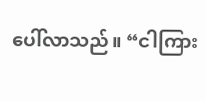ပေါ်လာသည်။ “ငါကြား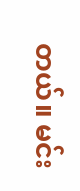တယ်။ မင်း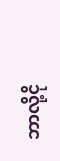ဘာလို့ငို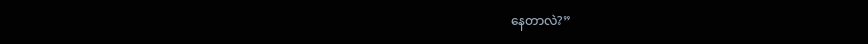နေတာလဲ?”